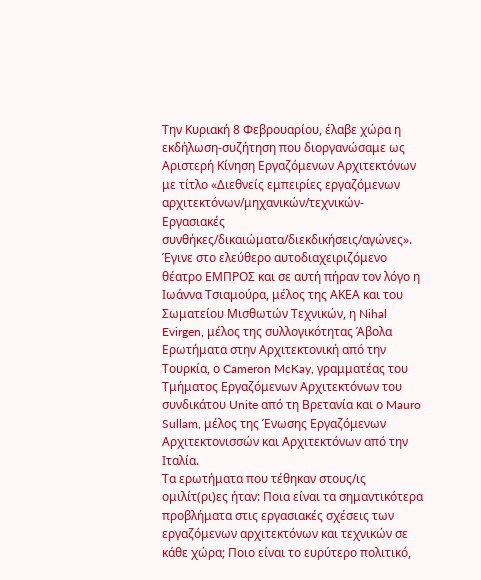Την Κυριακή 8 Φεβρουαρίου, έλαβε χώρα η εκδήλωση-συζήτηση που διοργανώσαμε ως Αριστερή Κίνηση Εργαζόμενων Αρχιτεκτόνων με τίτλο «Διεθνείς εμπειρίες εργαζόμενων αρχιτεκτόνων/μηχανικών/τεχνικών-Εργασιακές συνθήκες/δικαιώματα/διεκδικήσεις/αγώνες». Έγινε στο ελεύθερο αυτοδιαχειριζόμενο θέατρο ΕΜΠΡΟΣ και σε αυτή πήραν τον λόγο η Ιωάννα Τσιαμούρα, μέλος της ΑΚΕΑ και του Σωματείου Μισθωτών Τεχνικών, η Nihal Evirgen, μέλος της συλλογικότητας Άβολα Ερωτήματα στην Αρχιτεκτονική από την Τουρκία, ο Cameron McKay, γραμματέας του Τμήματος Εργαζόμενων Αρχιτεκτόνων του συνδικάτου Unite από τη Βρετανία και ο Mauro Sullam, μέλος της Ένωσης Εργαζόμενων Αρχιτεκτονισσών και Αρχιτεκτόνων από την Ιταλία.
Τα ερωτήματα που τέθηκαν στους/ις ομιλίτ(ρι)ες ήταν: Ποια είναι τα σημαντικότερα προβλήματα στις εργασιακές σχέσεις των εργαζόμενων αρχιτεκτόνων και τεχνικών σε κάθε χώρα; Ποιο είναι το ευρύτερο πολιτικό,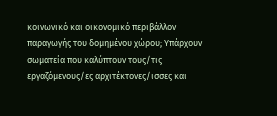κοινωνικό και οικονομικό περιβάλλον παραγωγής του δομημένου χώρου; Υπάρχουν σωματεία που καλύπτουν τους/τις εργαζόμενους/ες αρχιτέκτονες/ισσες και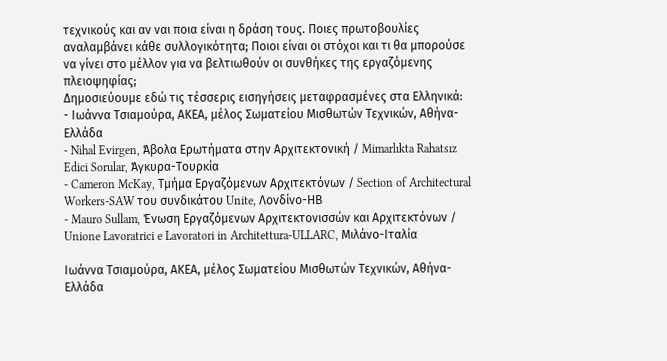τεχνικούς και αν ναι ποια είναι η δράση τους. Ποιες πρωτοβουλίες αναλαμβάνει κάθε συλλογικότητα; Ποιοι είναι οι στόχοι και τι θα μπορούσε να γίνει στο μέλλον για να βελτιωθούν οι συνθήκες της εργαζόμενης πλειοψηφίας;
Δημοσιεύουμε εδώ τις τέσσερις εισηγήσεις μεταφρασμένες στα Ελληνικά:
- Ιωάννα Τσιαμούρα, ΑΚΕΑ, μέλος Σωματείου Μισθωτών Τεχνικών, Αθήνα-Ελλάδα
- Nihal Evirgen, Άβολα Ερωτήματα στην Αρχιτεκτονική / Mimarlıkta Rahatsız Edici Sorular, Άγκυρα-Τουρκία
- Cameron McKay, Τμήμα Εργαζόμενων Αρχιτεκτόνων / Section of Architectural Workers-SAW του συνδικάτου Unite, Λονδίνο-ΗΒ
- Mauro Sullam, Ένωση Εργαζόμενων Αρχιτεκτονισσών και Αρχιτεκτόνων / Unione Lavoratrici e Lavoratori in Architettura-ULLARC, Μιλάνο-Ιταλία

Ιωάννα Τσιαμούρα, ΑΚΕΑ, μέλος Σωματείου Μισθωτών Τεχνικών, Αθήνα-Ελλάδα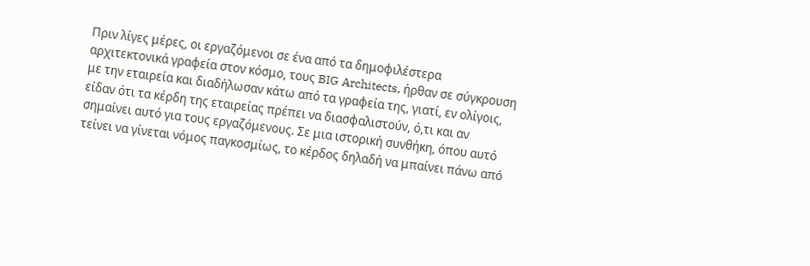Πριν λίγες μέρες, οι εργαζόμενοι σε ένα από τα δημοφιλέστερα αρχιτεκτονικά γραφεία στον κόσμο, τους BIG Architects, ήρθαν σε σύγκρουση με την εταιρεία και διαδήλωσαν κάτω από τα γραφεία της, γιατί, εν ολίγοις, είδαν ότι τα κέρδη της εταιρείας πρέπει να διασφαλιστούν, ό,τι και αν σημαίνει αυτό για τους εργαζόμενους. Σε μια ιστορική συνθήκη, όπου αυτό τείνει να γίνεται νόμος παγκοσμίως, το κέρδος δηλαδή να μπαίνει πάνω από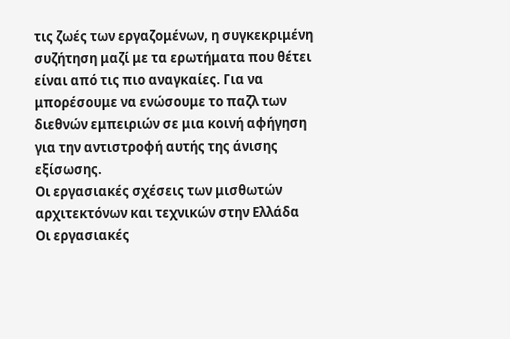τις ζωές των εργαζομένων, η συγκεκριμένη συζήτηση μαζί με τα ερωτήματα που θέτει είναι από τις πιο αναγκαίες. Για να μπορέσουμε να ενώσουμε το παζλ των διεθνών εμπειριών σε μια κοινή αφήγηση για την αντιστροφή αυτής της άνισης εξίσωσης.
Οι εργασιακές σχέσεις των μισθωτών αρχιτεκτόνων και τεχνικών στην Ελλάδα
Οι εργασιακές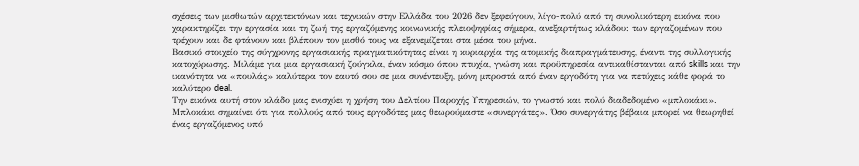σχέσεις των μισθωτών αρχιτεκτόνων και τεχνικών στην Ελλάδα του 2026 δεν ξεφεύγουν, λίγο-πολύ από τη συνολικότερη εικόνα που χαρακτηρίζει την εργασία και τη ζωή της εργαζόμενης κοινωνικής πλειοψηφίας σήμερα, ανεξαρτήτως κλάδου: των εργαζομένων που τρέχουν και δε φτάνουν και βλέπουν τον μισθό τους να εξανεμίζεται στα μέσα του μήνα.
Βασικό στοιχείο της σύγχρονης εργασιακής πραγματικότητας είναι η κυριαρχία της ατομικής διαπραγμάτευσης, έναντι της συλλογικής κατοχύρωσης. Μιλάμε για μια εργασιακή ζούγκλα, έναν κόσμο όπου πτυχία, γνώση και προϋπηρεσία αντικαθίστανται από skills και την ικανότητα να «πουλάς» καλύτερα τον εαυτό σου σε μια συνέντευξη, μόνη μπροστά από έναν εργοδότη για να πετύχεις κάθε φορά το καλύτερο deal.
Την εικόνα αυτή στον κλάδο μας ενισχύει η χρήση του Δελτίου Παροχής Υπηρεσιών, το γνωστό και πολύ διαδεδομένο «μπλοκάκι». Μπλοκάκι σημαίνει ότι για πολλούς από τους εργοδότες μας θεωρούμαστε «συνεργάτες». Όσο συνεργάτης βέβαια μπορεί να θεωρηθεί ένας εργαζόμενος υπό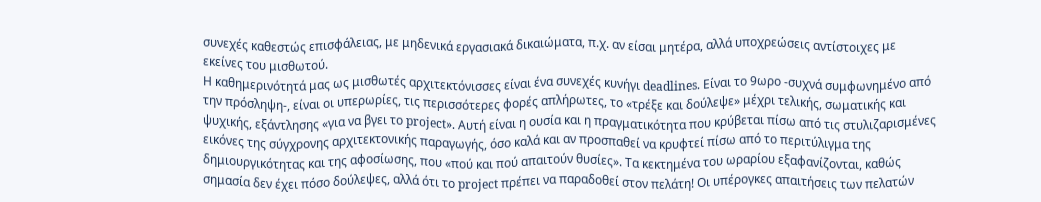συνεχές καθεστώς επισφάλειας, με μηδενικά εργασιακά δικαιώματα, π.χ. αν είσαι μητέρα, αλλά υποχρεώσεις αντίστοιχες με εκείνες του μισθωτού.
Η καθημερινότητά μας ως μισθωτές αρχιτεκτόνισσες είναι ένα συνεχές κυνήγι deadlines. Είναι το 9ωρο -συχνά συμφωνημένο από την πρόσληψη-, είναι οι υπερωρίες, τις περισσότερες φορές απλήρωτες, το «τρέξε και δούλεψε» μέχρι τελικής, σωματικής και ψυχικής, εξάντλησης «για να βγει το project». Αυτή είναι η ουσία και η πραγματικότητα που κρύβεται πίσω από τις στυλιζαρισμένες εικόνες της σύγχρονης αρχιτεκτονικής παραγωγής, όσο καλά και αν προσπαθεί να κρυφτεί πίσω από το περιτύλιγμα της δημιουργικότητας και της αφοσίωσης, που «πού και πού απαιτούν θυσίες». Τα κεκτημένα του ωραρίου εξαφανίζονται, καθώς σημασία δεν έχει πόσο δούλεψες, αλλά ότι το project πρέπει να παραδοθεί στον πελάτη! Οι υπέρογκες απαιτήσεις των πελατών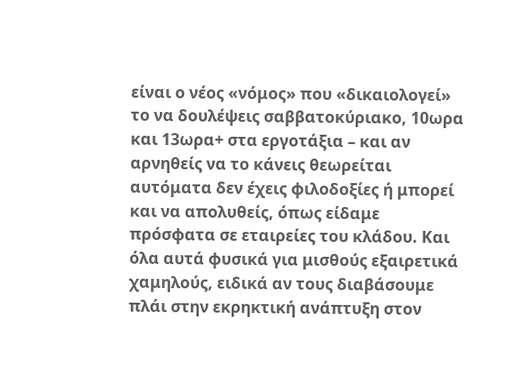είναι ο νέος «νόμος» που «δικαιολογεί» το να δουλέψεις σαββατοκύριακο, 10ωρα και 13ωρα+ στα εργοτάξια – και αν αρνηθείς να το κάνεις θεωρείται αυτόματα δεν έχεις φιλοδοξίες ή μπορεί και να απολυθείς, όπως είδαμε πρόσφατα σε εταιρείες του κλάδου. Και όλα αυτά φυσικά για μισθούς εξαιρετικά χαμηλούς, ειδικά αν τους διαβάσουμε πλάι στην εκρηκτική ανάπτυξη στον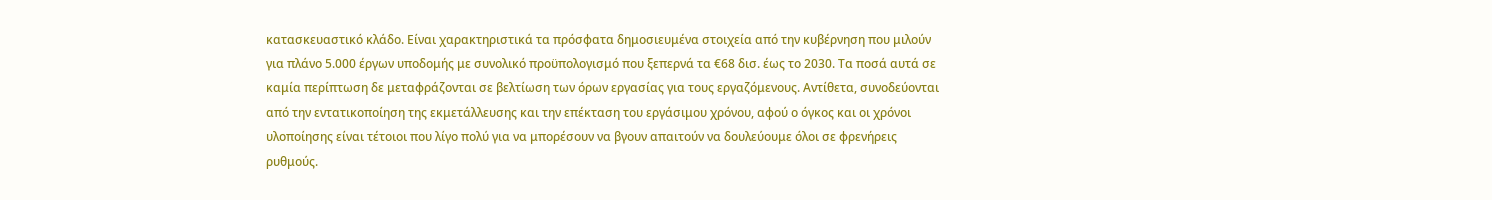κατασκευαστικό κλάδο. Είναι χαρακτηριστικά τα πρόσφατα δημοσιευμένα στοιχεία από την κυβέρνηση που μιλούν για πλάνο 5.000 έργων υποδομής με συνολικό προϋπολογισμό που ξεπερνά τα €68 δισ. έως το 2030. Τα ποσά αυτά σε καμία περίπτωση δε μεταφράζονται σε βελτίωση των όρων εργασίας για τους εργαζόμενους. Αντίθετα, συνοδεύονται από την εντατικοποίηση της εκμετάλλευσης και την επέκταση του εργάσιμου χρόνου, αφού ο όγκος και οι χρόνοι υλοποίησης είναι τέτοιοι που λίγο πολύ για να μπορέσουν να βγουν απαιτούν να δουλεύουμε όλοι σε φρενήρεις ρυθμούς.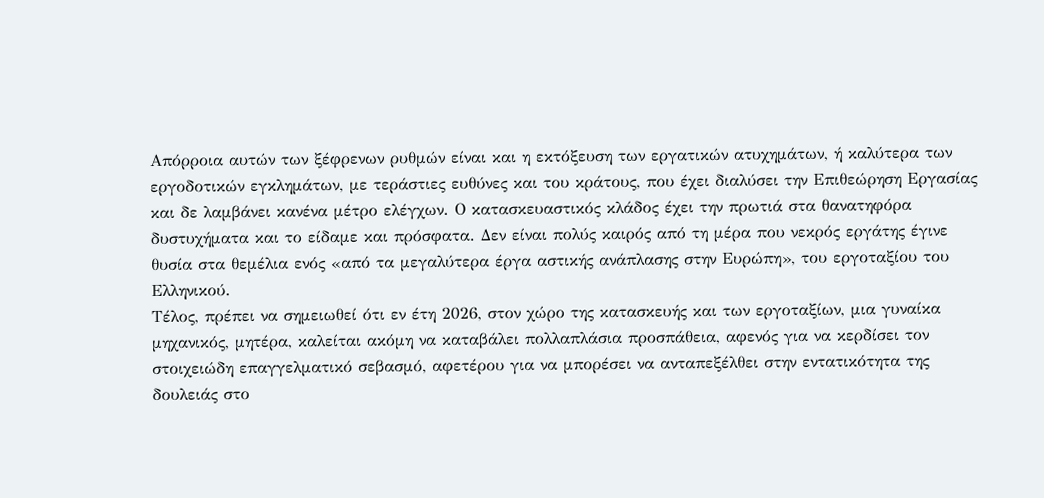Απόρροια αυτών των ξέφρενων ρυθμών είναι και η εκτόξευση των εργατικών ατυχημάτων, ή καλύτερα των εργοδοτικών εγκλημάτων, με τεράστιες ευθύνες και του κράτους, που έχει διαλύσει την Επιθεώρηση Εργασίας και δε λαμβάνει κανένα μέτρο ελέγχων. Ο κατασκευαστικός κλάδος έχει την πρωτιά στα θανατηφόρα δυστυχήματα και το είδαμε και πρόσφατα. Δεν είναι πολύς καιρός από τη μέρα που νεκρός εργάτης έγινε θυσία στα θεμέλια ενός «από τα μεγαλύτερα έργα αστικής ανάπλασης στην Ευρώπη», του εργοταξίου του Ελληνικού.
Τέλος, πρέπει να σημειωθεί ότι εν έτη 2026, στον χώρο της κατασκευής και των εργοταξίων, μια γυναίκα μηχανικός, μητέρα, καλείται ακόμη να καταβάλει πολλαπλάσια προσπάθεια, αφενός για να κερδίσει τον στοιχειώδη επαγγελματικό σεβασμό, αφετέρου για να μπορέσει να ανταπεξέλθει στην εντατικότητα της δουλειάς στο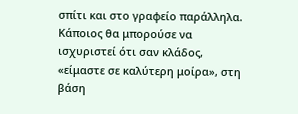σπίτι και στο γραφείο παράλληλα.
Κάποιος θα μπορούσε να ισχυριστεί ότι σαν κλάδος, «είμαστε σε καλύτερη μοίρα», στη βάση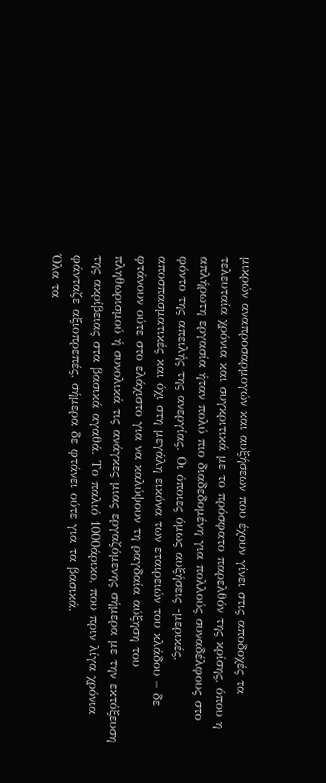μικρών αναπροσαρμογών και αυξήσεων που έχουν γίνει στις αποδοχές τα τελευταία χρόνια και συγκριτικά με το πρόσφατο παρελθόν της κρίσης, όπου η απλήρωτη εργασία ήταν πολύ πιο διαδεδομένη για πολλούς συναδέλφους στο φόντο της απειλής της ανεργίας. Οι όποιες όμως αυξήσεις -μερικές, αποσπασματικές και όχι στη μεγάλη εικόνα των εταιρειών του κλάδου – δε φτάνουν ούτε στο ελάχιστο για να καλύψουν τη ραγδαία αύξηση του πληθωρισμού ή συνολικά τις ανάγκες μιας εργαζόμενης σήμερα με την εκτόξευση της ακρίβειας στα βασικά αγαθά. Το παλιό 1000άρικο, που πριν λίγα χρόνια φάνταζε αξιοπρεπές, σήμερα δε φτάνει ούτε για τα βασικά.
Όλα τα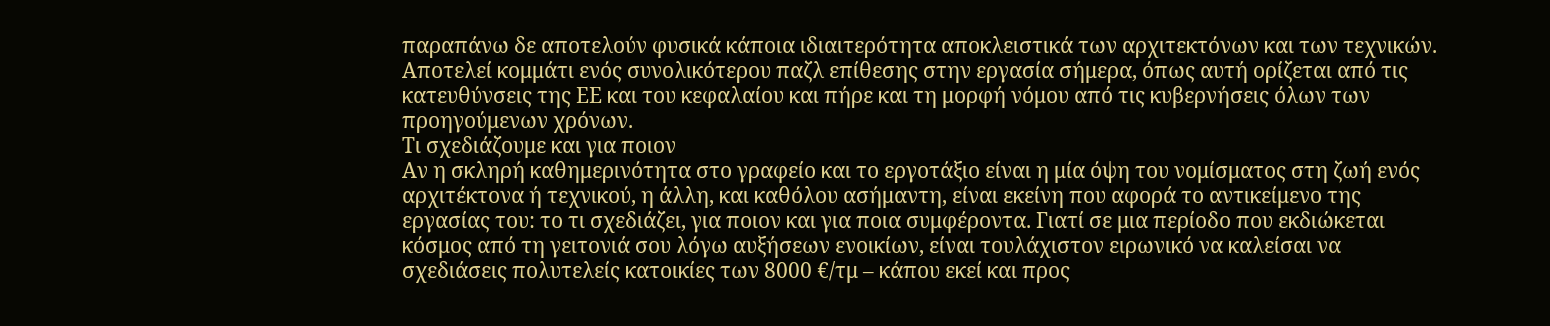παραπάνω δε αποτελούν φυσικά κάποια ιδιαιτερότητα αποκλειστικά των αρχιτεκτόνων και των τεχνικών. Αποτελεί κομμάτι ενός συνολικότερου παζλ επίθεσης στην εργασία σήμερα, όπως αυτή ορίζεται από τις κατευθύνσεις της ΕΕ και του κεφαλαίου και πήρε και τη μορφή νόμου από τις κυβερνήσεις όλων των προηγούμενων χρόνων.
Τι σχεδιάζουμε και για ποιον
Αν η σκληρή καθημερινότητα στο γραφείο και το εργοτάξιο είναι η μία όψη του νομίσματος στη ζωή ενός αρχιτέκτονα ή τεχνικού, η άλλη, και καθόλου ασήμαντη, είναι εκείνη που αφορά το αντικείμενο της εργασίας του: το τι σχεδιάζει, για ποιον και για ποια συμφέροντα. Γιατί σε μια περίοδο που εκδιώκεται κόσμος από τη γειτονιά σου λόγω αυξήσεων ενοικίων, είναι τουλάχιστον ειρωνικό να καλείσαι να σχεδιάσεις πολυτελείς κατοικίες των 8000 €/τμ – κάπου εκεί και προς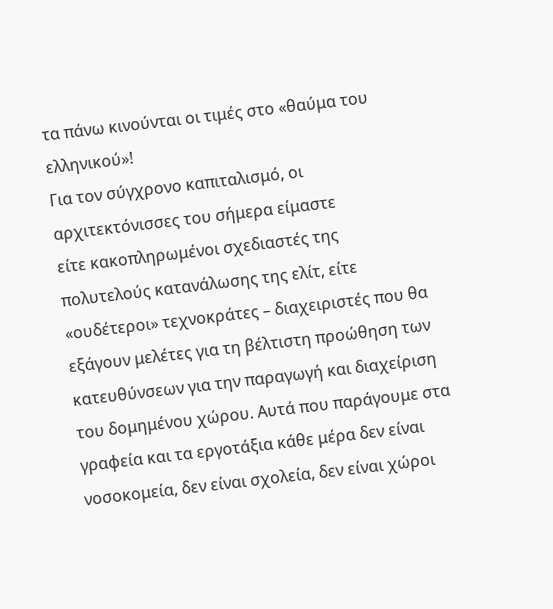τα πάνω κινούνται οι τιμές στο «θαύμα του ελληνικού»!
Για τον σύγχρονο καπιταλισμό, οι αρχιτεκτόνισσες του σήμερα είμαστε
είτε κακοπληρωμένοι σχεδιαστές της πολυτελούς κατανάλωσης της ελίτ, είτε
«ουδέτεροι» τεχνοκράτες – διαχειριστές που θα εξάγουν μελέτες για τη βέλτιστη προώθηση των κατευθύνσεων για την παραγωγή και διαχείριση του δομημένου χώρου. Αυτά που παράγουμε στα γραφεία και τα εργοτάξια κάθε μέρα δεν είναι νοσοκομεία, δεν είναι σχολεία, δεν είναι χώροι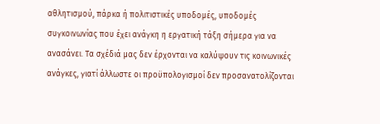αθλητισμού, πάρκα ή πολιτιστικές υποδομές, υποδομές συγκοινωνίας που έχει ανάγκη η εργατική τάξη σήμερα για να ανασάνει. Τα σχέδιά μας δεν έρχονται να καλύψουν τις κοινωνικές ανάγκες, γιατί άλλωστε οι προϋπολογισμοί δεν προσανατολίζονται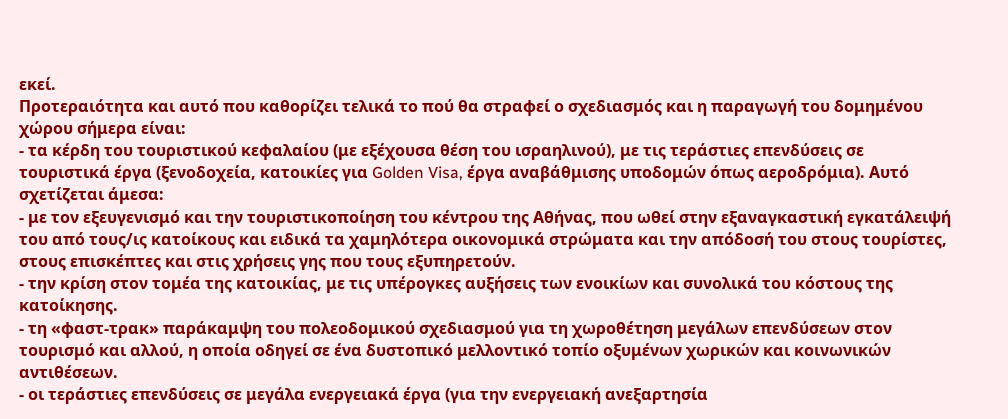εκεί.
Προτεραιότητα και αυτό που καθορίζει τελικά το πού θα στραφεί ο σχεδιασμός και η παραγωγή του δομημένου χώρου σήμερα είναι:
- τα κέρδη του τουριστικού κεφαλαίου (με εξέχουσα θέση του ισραηλινού), με τις τεράστιες επενδύσεις σε τουριστικά έργα (ξενοδοχεία, κατοικίες για Golden Visa, έργα αναβάθμισης υποδομών όπως αεροδρόμια). Αυτό σχετίζεται άμεσα:
- με τον εξευγενισμό και την τουριστικοποίηση του κέντρου της Αθήνας, που ωθεί στην εξαναγκαστική εγκατάλειψή του από τους/ις κατοίκους και ειδικά τα χαμηλότερα οικονομικά στρώματα και την απόδοσή του στους τουρίστες, στους επισκέπτες και στις χρήσεις γης που τους εξυπηρετούν.
- την κρίση στον τομέα της κατοικίας, με τις υπέρογκες αυξήσεις των ενοικίων και συνολικά του κόστους της κατοίκησης.
- τη «φαστ-τρακ» παράκαμψη του πολεοδομικού σχεδιασμού για τη χωροθέτηση μεγάλων επενδύσεων στον τουρισμό και αλλού, η οποία οδηγεί σε ένα δυστοπικό μελλοντικό τοπίο οξυμένων χωρικών και κοινωνικών αντιθέσεων.
- οι τεράστιες επενδύσεις σε μεγάλα ενεργειακά έργα (για την ενεργειακή ανεξαρτησία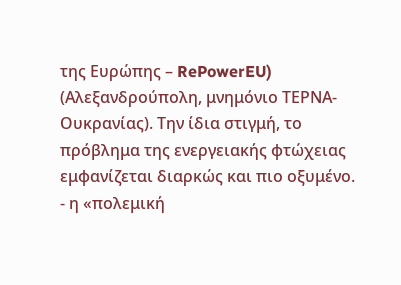της Ευρώπης – RePowerEU) (Αλεξανδρούπολη, μνημόνιο ΤΕΡΝΑ-Ουκρανίας). Την ίδια στιγμή, το πρόβλημα της ενεργειακής φτώχειας εμφανίζεται διαρκώς και πιο οξυμένο.
- η «πολεμική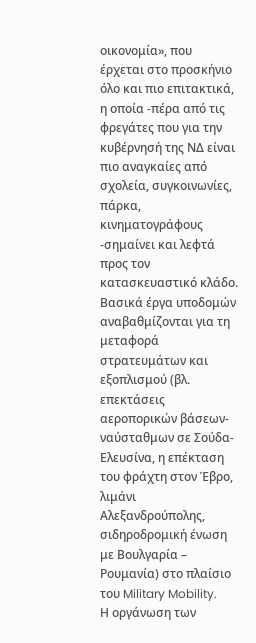οικονομία», που έρχεται στο προσκήνιο όλο και πιο επιτακτικά, η οποία -πέρα από τις φρεγάτες που για την κυβέρνησή της ΝΔ είναι πιο αναγκαίες από σχολεία, συγκοινωνίες, πάρκα, κινηματογράφους -σημαίνει και λεφτά προς τον κατασκευαστικό κλάδο. Βασικά έργα υποδομών αναβαθμίζονται για τη μεταφορά στρατευμάτων και εξοπλισμού (βλ. επεκτάσεις αεροπορικών βάσεων-ναύσταθμων σε Σούδα-Ελευσίνα, η επέκταση του φράχτη στον Έβρο, λιμάνι Αλεξανδρούπολης, σιδηροδρομική ένωση με Βουλγαρία – Ρουμανία) στο πλαίσιο του Military Mobility.
Η οργάνωση των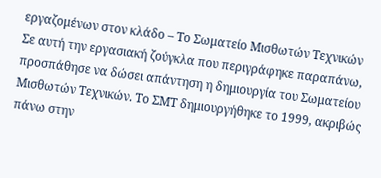εργαζομένων στον κλάδο – Το Σωματείο Μισθωτών Τεχνικών
Σε αυτή την εργασιακή ζούγκλα που περιγράφηκε παραπάνω, προσπάθησε να δώσει απάντηση η δημιουργία του Σωματείου Μισθωτών Τεχνικών. Το ΣΜΤ δημιουργήθηκε το 1999, ακριβώς πάνω στην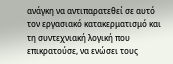ανάγκη να αντιπαρατεθεί σε αυτό τον εργασιακό κατακερματισμό και τη συντεχνιακή λογική που επικρατούσε, να ενώσει τους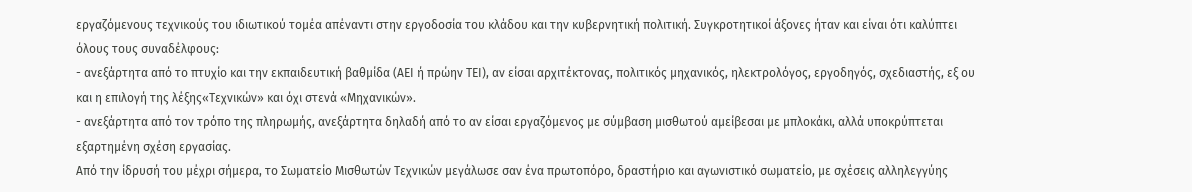εργαζόμενους τεχνικούς του ιδιωτικού τομέα απέναντι στην εργοδοσία του κλάδου και την κυβερνητική πολιτική. Συγκροτητικοί άξονες ήταν και είναι ότι καλύπτει όλους τους συναδέλφους:
- ανεξάρτητα από το πτυχίο και την εκπαιδευτική βαθμίδα (ΑΕΙ ή πρώην ΤΕΙ), αν είσαι αρχιτέκτονας, πολιτικός μηχανικός, ηλεκτρολόγος, εργοδηγός, σχεδιαστής, εξ ου και η επιλογή της λέξης«Τεχνικών» και όχι στενά «Μηχανικών».
- ανεξάρτητα από τον τρόπο της πληρωμής, ανεξάρτητα δηλαδή από το αν είσαι εργαζόμενος με σύμβαση μισθωτού αμείβεσαι με μπλοκάκι, αλλά υποκρύπτεται εξαρτημένη σχέση εργασίας.
Από την ίδρυσή του μέχρι σήμερα, το Σωματείο Μισθωτών Τεχνικών μεγάλωσε σαν ένα πρωτοπόρο, δραστήριο και αγωνιστικό σωματείο, με σχέσεις αλληλεγγύης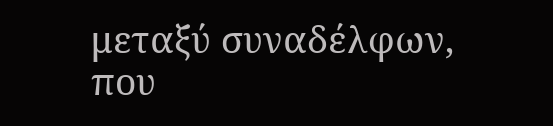μεταξύ συναδέλφων, που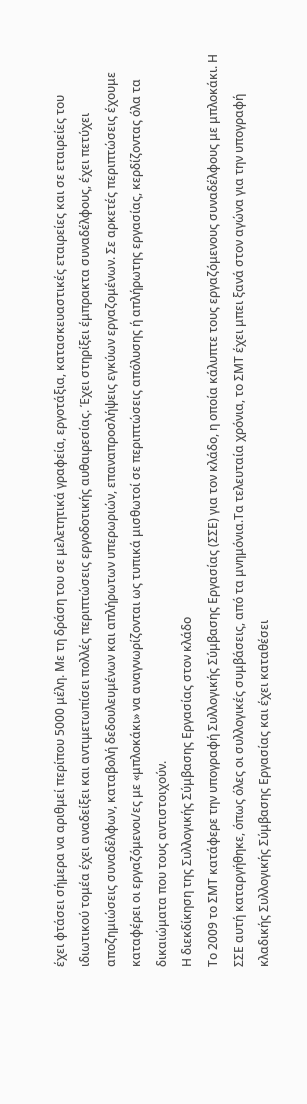έχει φτάσει σήμερα να αριθμεί περίπου 5000 μέλη. Με τη δράση του σε μελετητικά γραφεία, εργοτάξια, κατασκευαστικές εταιρείες και σε εταιρείες του ιδιωτικού τομέα έχει αναδείξει και αντιμετωπίσει πολλές περιπτώσεις εργοδοτικής αυθαιρεσίας. Έχει στηρίξει έμπρακτα συναδέλφους, έχει πετύχει αποζημιώσεις συναδέλφων, καταβολή δεδουλευμένων και απλήρωτων υπερωριών, επαναπροσλήψεις εγκύων εργαζομένων. Σε αρκετές περιπτώσεις έχουμε καταφέρει οι εργαζόμενοι/ες με «μπλοκάκι» να αναγνωρίζονται ως τυπικά μισθωτοί σε περιπτώσεις απόλυσης ή απλήρωτης εργασίας, κερδίζοντας όλα τα δικαιώματα που τους αντιστοιχούν.
Η διεκδίκηση της Συλλογικής Σύμβασης Εργασίας στον κλάδο
Το 2009 το ΣΜΤ κατάφερε την υπογραφή Συλλογικής Σύμβασης Εργασίας (ΣΣΕ) για τον κλάδο, η οποία κάλυπτε τους εργαζόμενους συναδέλφους με μπλοκάκι. Η ΣΣΕ αυτή καταργήθηκε, όπως όλες οι συλλογικές συμβάσεις, από τα μνημόνια.Τα τελευταία χρόνια, το ΣΜΤ έχει μπει ξανά στον αγώνα για την υπογραφή κλαδικής Συλλογικής Σύμβασης Εργασίας και έχει καταθέσει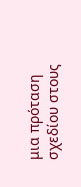μια πρόταση σχεδίου στους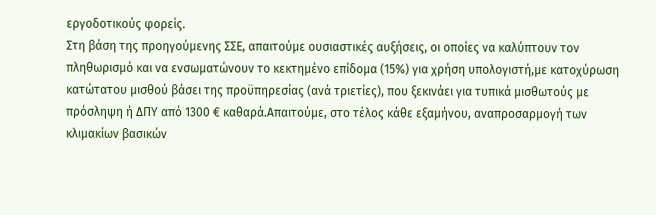εργοδοτικούς φορείς.
Στη βάση της προηγούμενης ΣΣΕ, απαιτούμε ουσιαστικές αυξήσεις, οι οποίες να καλύπτουν τον πληθωρισμό και να ενσωματώνουν το κεκτημένο επίδομα (15%) για χρήση υπολογιστή,με κατοχύρωση κατώτατου μισθού βάσει της προϋπηρεσίας (ανά τριετίες), που ξεκινάει για τυπικά μισθωτούς με πρόσληψη ή ΔΠΥ από 1300 € καθαρά.Απαιτούμε, στο τέλος κάθε εξαμήνου, αναπροσαρμογή των κλιμακίων βασικών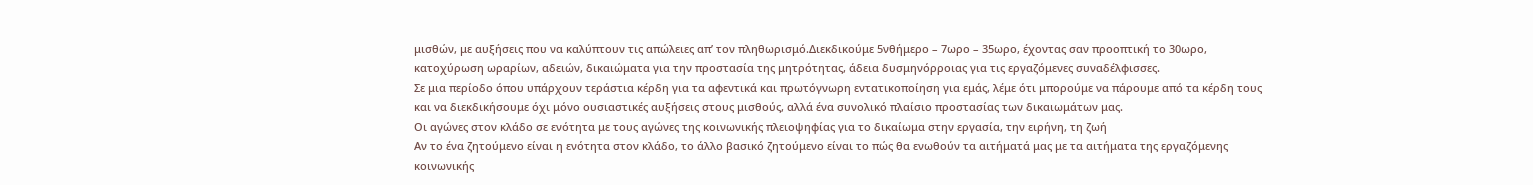μισθών, με αυξήσεις που να καλύπτουν τις απώλειες απ’ τον πληθωρισμό.Διεκδικούμε 5νθήμερο – 7ωρο – 35ωρο, έχοντας σαν προοπτική το 30ωρο, κατοχύρωση ωραρίων, αδειών, δικαιώματα για την προστασία της μητρότητας, άδεια δυσμηνόρροιας για τις εργαζόμενες συναδέλφισσες.
Σε μια περίοδο όπου υπάρχουν τεράστια κέρδη για τα αφεντικά και πρωτόγνωρη εντατικοποίηση για εμάς, λέμε ότι μπορούμε να πάρουμε από τα κέρδη τους και να διεκδικήσουμε όχι μόνο ουσιαστικές αυξήσεις στους μισθούς, αλλά ένα συνολικό πλαίσιο προστασίας των δικαιωμάτων μας.
Οι αγώνες στον κλάδο σε ενότητα με τους αγώνες της κοινωνικής πλειοψηφίας για το δικαίωμα στην εργασία, την ειρήνη, τη ζωή
Αν το ένα ζητούμενο είναι η ενότητα στον κλάδο, το άλλο βασικό ζητούμενο είναι το πώς θα ενωθούν τα αιτήματά μας με τα αιτήματα της εργαζόμενης κοινωνικής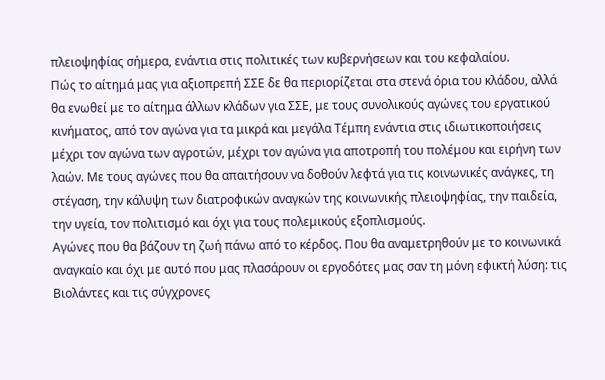πλειοψηφίας σήμερα, ενάντια στις πολιτικές των κυβερνήσεων και του κεφαλαίου.
Πώς το αίτημά μας για αξιοπρεπή ΣΣΕ δε θα περιορίζεται στα στενά όρια του κλάδου, αλλά θα ενωθεί με το αίτημα άλλων κλάδων για ΣΣΕ, με τους συνολικούς αγώνες του εργατικού κινήματος, από τον αγώνα για τα μικρά και μεγάλα Τέμπη ενάντια στις ιδιωτικοποιήσεις μέχρι τον αγώνα των αγροτών, μέχρι τον αγώνα για αποτροπή του πολέμου και ειρήνη των λαών. Με τους αγώνες που θα απαιτήσουν να δοθούν λεφτά για τις κοινωνικές ανάγκες, τη στέγαση, την κάλυψη των διατροφικών αναγκών της κοινωνικής πλειοψηφίας, την παιδεία, την υγεία, τον πολιτισμό και όχι για τους πολεμικούς εξοπλισμούς.
Αγώνες που θα βάζουν τη ζωή πάνω από το κέρδος. Που θα αναμετρηθούν με το κοινωνικά αναγκαίο και όχι με αυτό που μας πλασάρουν οι εργοδότες μας σαν τη μόνη εφικτή λύση: τις Βιολάντες και τις σύγχρονες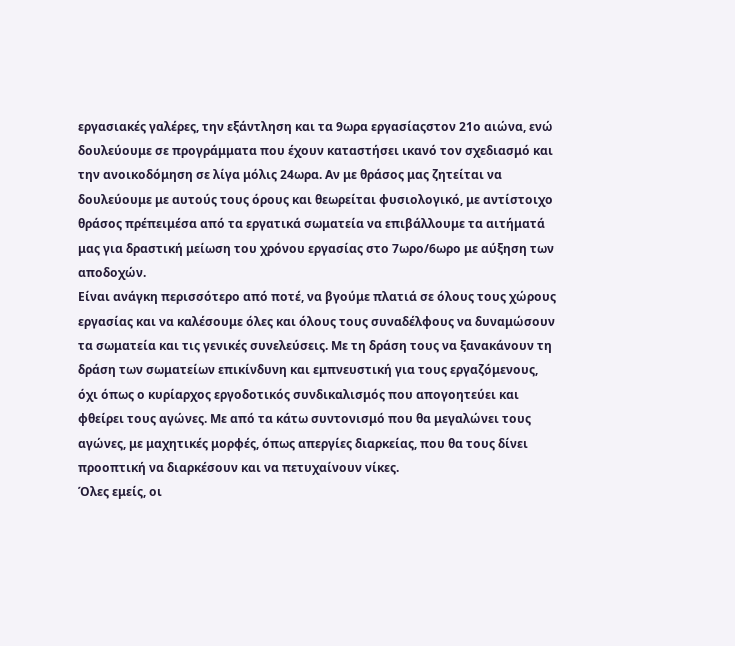εργασιακές γαλέρες, την εξάντληση και τα 9ωρα εργασίαςστον 21ο αιώνα, ενώ δουλεύουμε σε προγράμματα που έχουν καταστήσει ικανό τον σχεδιασμό και την ανοικοδόμηση σε λίγα μόλις 24ωρα. Αν με θράσος μας ζητείται να δουλεύουμε με αυτούς τους όρους και θεωρείται φυσιολογικό, με αντίστοιχο θράσος πρέπειμέσα από τα εργατικά σωματεία να επιβάλλουμε τα αιτήματά μας για δραστική μείωση του χρόνου εργασίας στο 7ωρο/6ωρο με αύξηση των αποδοχών.
Είναι ανάγκη περισσότερο από ποτέ, να βγούμε πλατιά σε όλους τους χώρους εργασίας και να καλέσουμε όλες και όλους τους συναδέλφους να δυναμώσουν τα σωματεία και τις γενικές συνελεύσεις. Με τη δράση τους να ξανακάνουν τη δράση των σωματείων επικίνδυνη και εμπνευστική για τους εργαζόμενους, όχι όπως ο κυρίαρχος εργοδοτικός συνδικαλισμός που απογοητεύει και φθείρει τους αγώνες. Με από τα κάτω συντονισμό που θα μεγαλώνει τους αγώνες, με μαχητικές μορφές, όπως απεργίες διαρκείας, που θα τους δίνει προοπτική να διαρκέσουν και να πετυχαίνουν νίκες.
Όλες εμείς, οι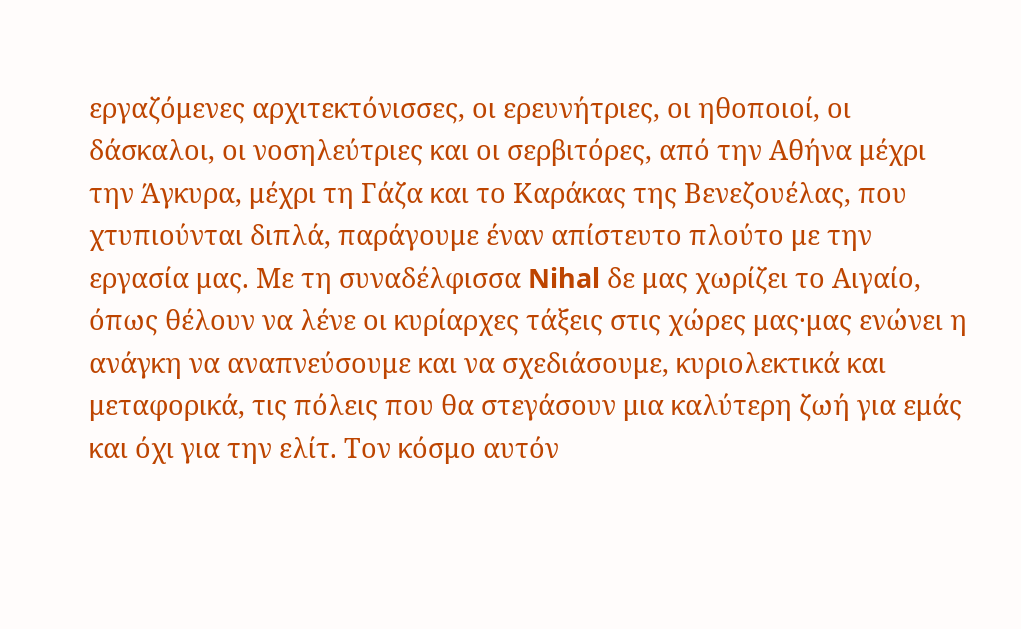εργαζόμενες αρχιτεκτόνισσες, οι ερευνήτριες, οι ηθοποιοί, οι δάσκαλοι, οι νοσηλεύτριες και οι σερβιτόρες, από την Αθήνα μέχρι την Άγκυρα, μέχρι τη Γάζα και το Καράκας της Βενεζουέλας, που χτυπιούνται διπλά, παράγουμε έναν απίστευτο πλούτο με την εργασία μας. Με τη συναδέλφισσα Nihal δε μας χωρίζει το Αιγαίο, όπως θέλουν να λένε οι κυρίαρχες τάξεις στις χώρες μας·μας ενώνει η ανάγκη να αναπνεύσουμε και να σχεδιάσουμε, κυριολεκτικά και μεταφορικά, τις πόλεις που θα στεγάσουν μια καλύτερη ζωή για εμάς και όχι για την ελίτ. Τον κόσμο αυτόν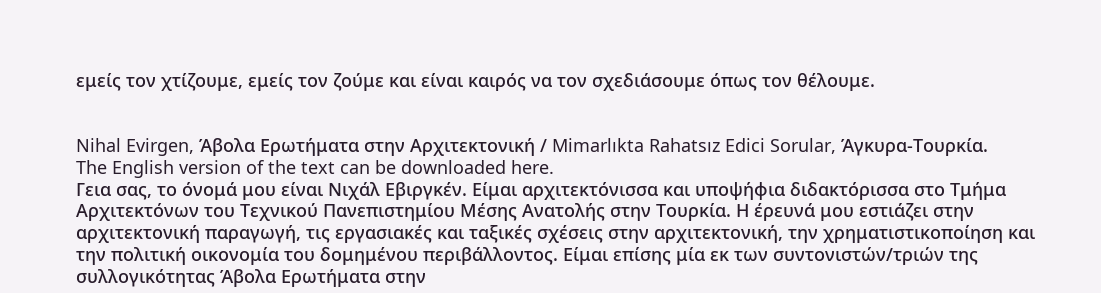εμείς τον χτίζουμε, εμείς τον ζούμε και είναι καιρός να τον σχεδιάσουμε όπως τον θέλουμε.


Nihal Evirgen, Άβολα Ερωτήματα στην Αρχιτεκτονική / Mimarlıkta Rahatsız Edici Sorular, Άγκυρα-Τουρκία.
The English version of the text can be downloaded here.
Γεια σας, το όνομά μου είναι Νιχάλ Εβιργκέν. Είμαι αρχιτεκτόνισσα και υποψήφια διδακτόρισσα στο Τμήμα Αρχιτεκτόνων του Τεχνικού Πανεπιστημίου Μέσης Ανατολής στην Τουρκία. Η έρευνά μου εστιάζει στην αρχιτεκτονική παραγωγή, τις εργασιακές και ταξικές σχέσεις στην αρχιτεκτονική, την χρηματιστικοποίηση και την πολιτική οικονομία του δομημένου περιβάλλοντος. Είμαι επίσης μία εκ των συντονιστών/τριών της συλλογικότητας Άβολα Ερωτήματα στην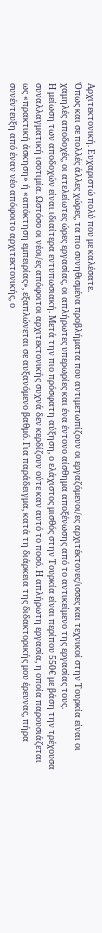Αρχιτεκτονική. Ευχαριστώ πολύ που με καλέσατε.
Όπως και σε πολλές άλλες χώρες, τα πιο συνηθισμένα προβλήματα που αντιμετωπίζουν οι εργαζόμενοι/ες αρχιτέκτονες/ισσες και τεχνικοί στην Τουρκία είναι οι χαμηλές αποδοχές, οι ατελείωτες ώρες εργασίας, οι απλήρωτες υπερωρίες και ένα έντονο αίσθημα αποξένωσης από το αντικείμενο της εργασίας τους.
Η μείωση των αποδοχών είναι ιδιαίτερα εντυπωσιακή. Μετά την πιο πρόσφατη αύξηση, ο ελάχιστος μισθός στην Τουρκία είναι περίπου 550€ με βάση την τρέχουσα συναλλαγματική ισοτιμία. Ωστόσο οι νέοι/ες απόφοιτοι αρχιτεκτονικής συχνά δεν κερδίζουν ούτε καν αυτό το ποσό. Η απλήρωτη εργασία, η οποία παρουσιάζεται ως «πρακτική άσκηση» ή «απόκτηση εμπειρίας», εξαπλώνεται σε αυξανόμενο βαθμό. Για παράδειγμα, κατά τη διάρκεια της διδακτορικής μου έρευνας, πήρα συνέντευξη από έναν νέο απόφοιτο αρχιτεκτονικής, ο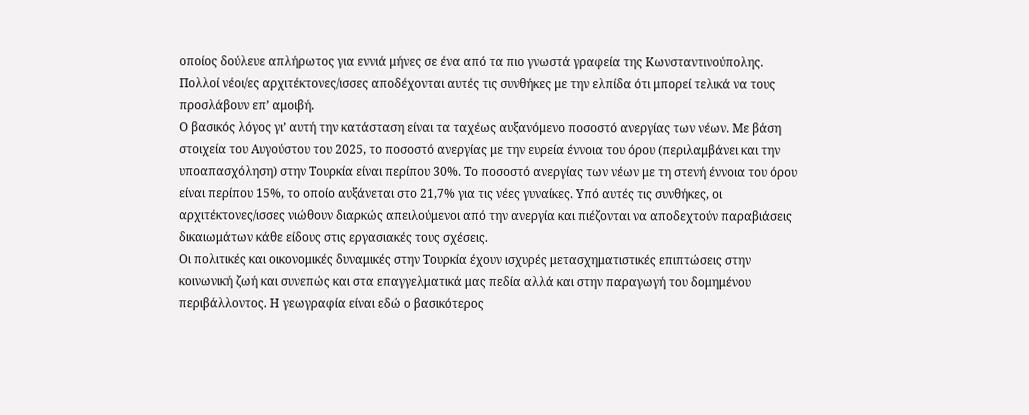οποίος δούλευε απλήρωτος για εννιά μήνες σε ένα από τα πιο γνωστά γραφεία της Κωνσταντινούπολης. Πολλοί νέοι/ες αρχιτέκτονες/ισσες αποδέχονται αυτές τις συνθήκες με την ελπίδα ότι μπορεί τελικά να τους προσλάβουν επ’ αμοιβή.
Ο βασικός λόγος γι’ αυτή την κατάσταση είναι τα ταχέως αυξανόμενο ποσοστό ανεργίας των νέων. Με βάση στοιχεία του Αυγούστου του 2025, το ποσοστό ανεργίας με την ευρεία έννοια του όρου (περιλαμβάνει και την υποαπασχόληση) στην Τουρκία είναι περίπου 30%. Το ποσοστό ανεργίας των νέων με τη στενή έννοια του όρου είναι περίπου 15%, το οποίο αυξάνεται στο 21,7% για τις νέες γυναίκες. Υπό αυτές τις συνθήκες, οι αρχιτέκτονες/ισσες νιώθουν διαρκώς απειλούμενοι από την ανεργία και πιέζονται να αποδεχτούν παραβιάσεις δικαιωμάτων κάθε είδους στις εργασιακές τους σχέσεις.
Οι πολιτικές και οικονομικές δυναμικές στην Τουρκία έχουν ισχυρές μετασχηματιστικές επιπτώσεις στην κοινωνική ζωή και συνεπώς και στα επαγγελματικά μας πεδία αλλά και στην παραγωγή του δομημένου περιβάλλοντος. Η γεωγραφία είναι εδώ ο βασικότερος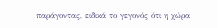παράγοντας, ειδικά το γεγονός ότι η χώρα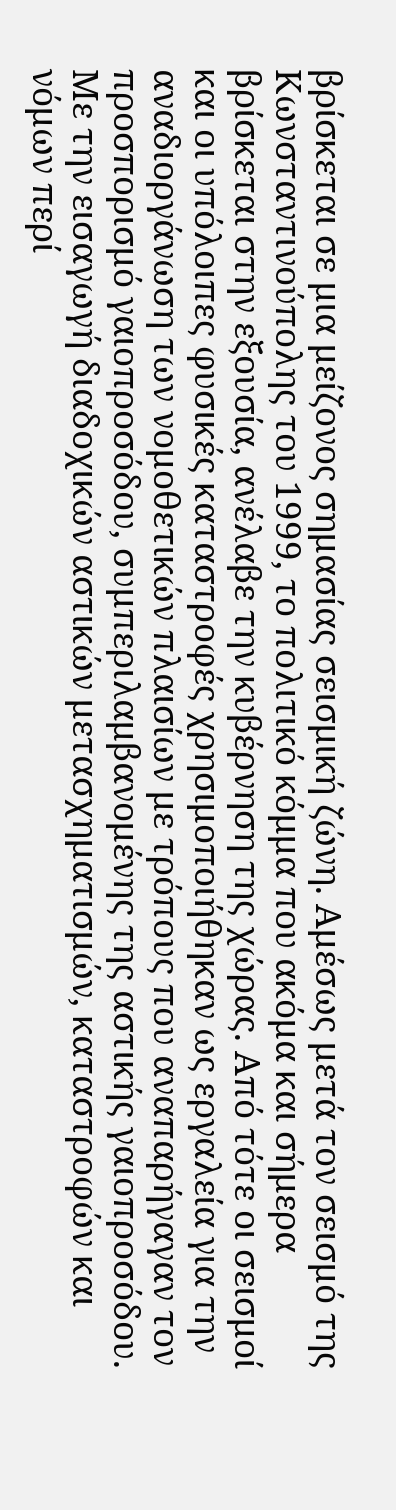βρίσκεται σε μια μείζονος σημασίας σεισμική ζώνη. Αμέσως μετά τον σεισμό της Κωνσταντινούπολης του 1999, το πολιτικό κόμμα που ακόμα και σήμερα βρίσκεται στην εξουσία, ανέλαβε την κυβέρνηση της χώρας. Από τότε οι σεισμοί και οι υπόλοιπες φυσικές καταστροφές χρησιμοποιήθηκαν ως εργαλεία για την αναδιοργάνωση των νομοθετικών πλαισίων με τρόπους που αναπαρήγαγαν τον προσπορισμό γαιοπροσόδου, συμπεριλαμβανομένης της αστικής γαιοπροσόδου. Με την εισαγωγή διαδοχικών αστικών μετασχηματισμών, καταστροφών και νόμων περί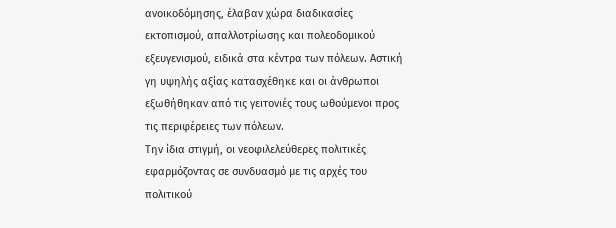ανοικοδόμησης, έλαβαν χώρα διαδικασίες εκτοπισμού, απαλλοτρίωσης και πολεοδομικού εξευγενισμού, ειδικά στα κέντρα των πόλεων. Αστική γη υψηλής αξίας κατασχέθηκε και οι άνθρωποι εξωθήθηκαν από τις γειτονιές τους ωθούμενοι προς τις περιφέρειες των πόλεων.
Την ίδια στιγμή, οι νεοφιλελεύθερες πολιτικές εφαρμόζοντας σε συνδυασμό με τις αρχές του πολιτικού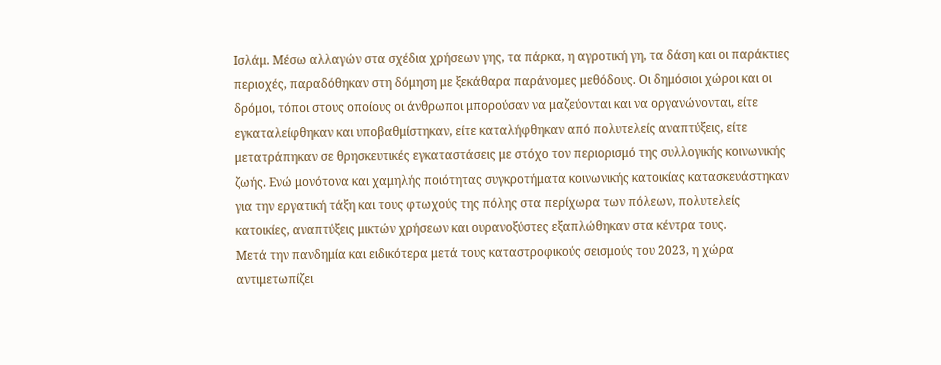Ισλάμ. Μέσω αλλαγών στα σχέδια χρήσεων γης, τα πάρκα, η αγροτική γη, τα δάση και οι παράκτιες περιοχές, παραδόθηκαν στη δόμηση με ξεκάθαρα παράνομες μεθόδους. Οι δημόσιοι χώροι και οι δρόμοι, τόποι στους οποίους οι άνθρωποι μπορούσαν να μαζεύονται και να οργανώνονται, είτε εγκαταλείφθηκαν και υποβαθμίστηκαν, είτε καταλήφθηκαν από πολυτελείς αναπτύξεις, είτε μετατράπηκαν σε θρησκευτικές εγκαταστάσεις με στόχο τον περιορισμό της συλλογικής κοινωνικής ζωής. Ενώ μονότονα και χαμηλής ποιότητας συγκροτήματα κοινωνικής κατοικίας κατασκευάστηκαν για την εργατική τάξη και τους φτωχούς της πόλης στα περίχωρα των πόλεων, πολυτελείς κατοικίες, αναπτύξεις μικτών χρήσεων και ουρανοξύστες εξαπλώθηκαν στα κέντρα τους.
Μετά την πανδημία και ειδικότερα μετά τους καταστροφικούς σεισμούς του 2023, η χώρα αντιμετωπίζει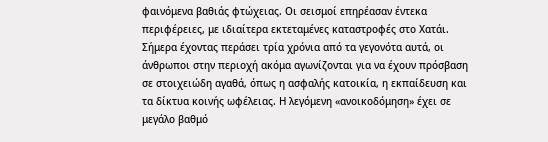φαινόμενα βαθιάς φτώχειας. Οι σεισμοί επηρέασαν έντεκα περιφέρειες, με ιδιαίτερα εκτεταμένες καταστροφές στο Χατάι. Σήμερα έχοντας περάσει τρία χρόνια από τα γεγονότα αυτά, οι άνθρωποι στην περιοχή ακόμα αγωνίζονται για να έχουν πρόσβαση σε στοιχειώδη αγαθά, όπως η ασφαλής κατοικία, η εκπαίδευση και τα δίκτυα κοινής ωφέλειας. Η λεγόμενη «ανοικοδόμηση» έχει σε μεγάλο βαθμό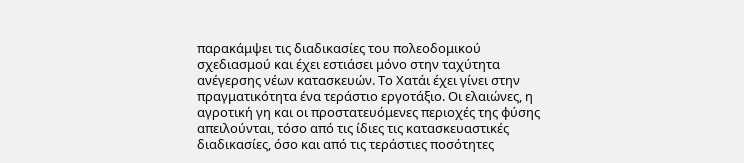παρακάμψει τις διαδικασίες του πολεοδομικού σχεδιασμού και έχει εστιάσει μόνο στην ταχύτητα ανέγερσης νέων κατασκευών. Το Χατάι έχει γίνει στην πραγματικότητα ένα τεράστιο εργοτάξιο. Οι ελαιώνες, η αγροτική γη και οι προστατευόμενες περιοχές της φύσης απειλούνται, τόσο από τις ίδιες τις κατασκευαστικές διαδικασίες, όσο και από τις τεράστιες ποσότητες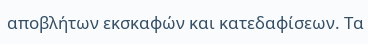αποβλήτων εκσκαφών και κατεδαφίσεων. Τα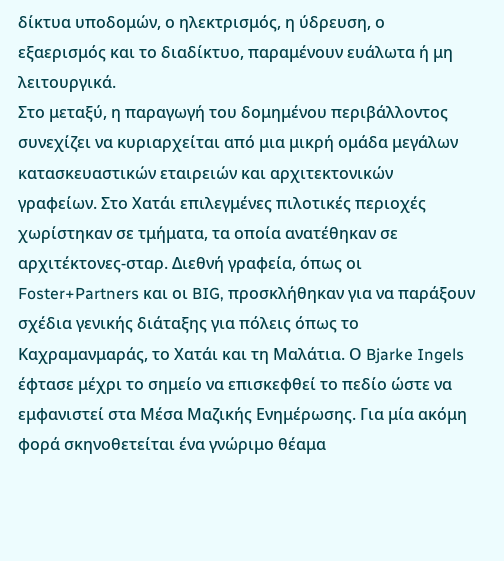δίκτυα υποδομών, ο ηλεκτρισμός, η ύδρευση, ο εξαερισμός και το διαδίκτυο, παραμένουν ευάλωτα ή μη λειτουργικά.
Στο μεταξύ, η παραγωγή του δομημένου περιβάλλοντος συνεχίζει να κυριαρχείται από μια μικρή ομάδα μεγάλων κατασκευαστικών εταιρειών και αρχιτεκτονικών γραφείων. Στο Χατάι επιλεγμένες πιλοτικές περιοχές χωρίστηκαν σε τμήματα, τα οποία ανατέθηκαν σε αρχιτέκτονες-σταρ. Διεθνή γραφεία, όπως οι Foster+Partners και οι BIG, προσκλήθηκαν για να παράξουν σχέδια γενικής διάταξης για πόλεις όπως το Καχραμανμαράς, το Χατάι και τη Μαλάτια. Ο Bjarke Ingels έφτασε μέχρι το σημείο να επισκεφθεί το πεδίο ώστε να εμφανιστεί στα Μέσα Μαζικής Ενημέρωσης. Για μία ακόμη φορά σκηνοθετείται ένα γνώριμο θέαμα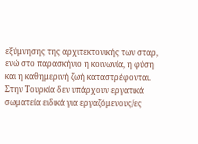εξύμνησης της αρχιτεκτονικής των σταρ, ενώ στο παρασκήνιο η κοινωνία, η φύση και η καθημερινή ζωή καταστρέφονται.
Στην Τουρκία δεν υπάρχουν εργατικά σωματεία ειδικά για εργαζόμενους/ες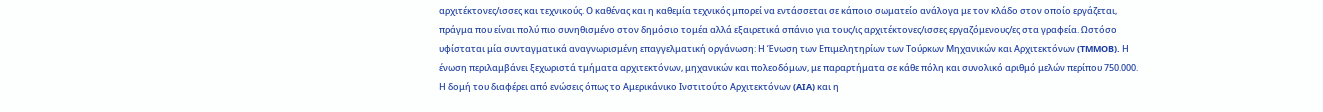αρχιτέκτονες/ισσες και τεχνικούς. Ο καθένας και η καθεμία τεχνικός μπορεί να εντάσσεται σε κάποιο σωματείο ανάλογα με τον κλάδο στον οποίο εργάζεται, πράγμα που είναι πολύ πιο συνηθισμένο στον δημόσιο τομέα αλλά εξαιρετικά σπάνιο για τους/ις αρχιτέκτονες/ισσες εργαζόμενους/ες στα γραφεία. Ωστόσο υφίσταται μία συνταγματικά αναγνωρισμένη επαγγελματική οργάνωση: Η Ένωση των Επιμελητηρίων των Τούρκων Μηχανικών και Αρχιτεκτόνων (TMMOB). Η ένωση περιλαμβάνει ξεχωριστά τμήματα αρχιτεκτόνων, μηχανικών και πολεοδόμων, με παραρτήματα σε κάθε πόλη και συνολικό αριθμό μελών περίπου 750.000.
Η δομή του διαφέρει από ενώσεις όπως το Αμερικάνικο Ινστιτούτο Αρχιτεκτόνων (AIA) και η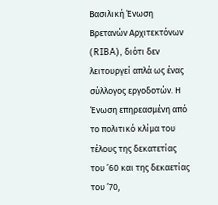Βασιλική Ένωση Βρετανών Αρχιτεκτόνων (RIBA), διότι δεν λειτουργεί απλά ως ένας σύλλογος εργοδοτών. Η Ένωση επηρεασμένη από το πολιτικό κλίμα του τέλους της δεκατετίας του ’60 και της δεκαετίας του ’70,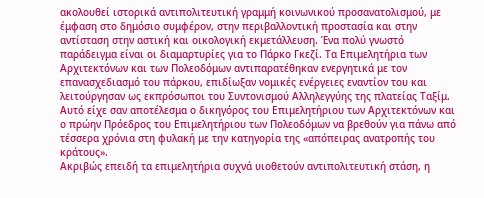ακολουθεί ιστορικά αντιπολιτευτική γραμμή κοινωνικού προσανατολισμού, με έμφαση στο δημόσιο συμφέρον, στην περιβαλλοντική προστασία και στην αντίσταση στην αστική και οικολογική εκμετάλλευση. Ένα πολύ γνωστό παράδειγμα είναι οι διαμαρτυρίες για το Πάρκο Γκεζί. Τα Επιμελητήρια των Αρχιτεκτόνων και των Πολεοδόμων αντιπαρατέθηκαν ενεργητικά με τον επανασχεδιασμό του πάρκου, επιδίωξαν νομικές ενέργειες εναντίον του και λειτούργησαν ως εκπρόσωποι του Συντονισμού Αλληλεγγύης της πλατείας Ταξίμ. Αυτό είχε σαν αποτέλεσμα ο δικηγόρος του Επιμελητήριου των Αρχιτεκτόνων και ο πρώην Πρόεδρος του Επιμελητήριου των Πολεοδόμων να βρεθούν για πάνω από τέσσερα χρόνια στη φυλακή με την κατηγορία της «απόπειρας ανατροπής του κράτους».
Ακριβώς επειδή τα επιμελητήρια συχνά υιοθετούν αντιπολιτευτική στάση, η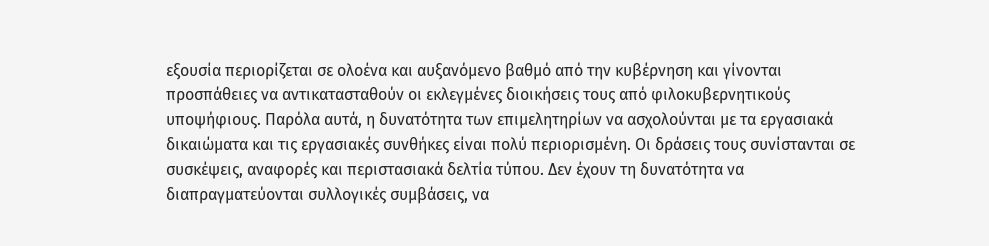εξουσία περιορίζεται σε ολοένα και αυξανόμενο βαθμό από την κυβέρνηση και γίνονται προσπάθειες να αντικατασταθούν οι εκλεγμένες διοικήσεις τους από φιλοκυβερνητικούς υποψήφιους. Παρόλα αυτά, η δυνατότητα των επιμελητηρίων να ασχολούνται με τα εργασιακά δικαιώματα και τις εργασιακές συνθήκες είναι πολύ περιορισμένη. Οι δράσεις τους συνίστανται σε συσκέψεις, αναφορές και περιστασιακά δελτία τύπου. Δεν έχουν τη δυνατότητα να διαπραγματεύονται συλλογικές συμβάσεις, να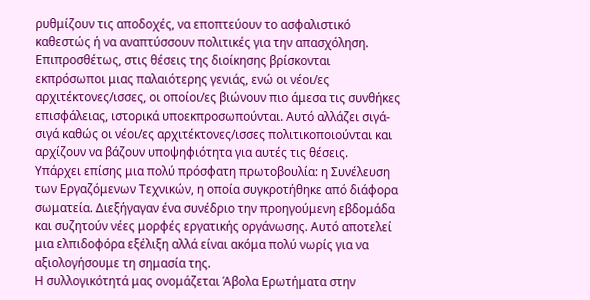ρυθμίζουν τις αποδοχές, να εποπτεύουν το ασφαλιστικό καθεστώς ή να αναπτύσσουν πολιτικές για την απασχόληση. Επιπροσθέτως, στις θέσεις της διοίκησης βρίσκονται εκπρόσωποι μιας παλαιότερης γενιάς, ενώ οι νέοι/ες αρχιτέκτονες/ισσες, οι οποίοι/ες βιώνουν πιο άμεσα τις συνθήκες επισφάλειας, ιστορικά υποεκπροσωπούνται. Αυτό αλλάζει σιγά-σιγά καθώς οι νέοι/ες αρχιτέκτονες/ισσες πολιτικοποιούνται και αρχίζουν να βάζουν υποψηφιότητα για αυτές τις θέσεις.
Υπάρχει επίσης μια πολύ πρόσφατη πρωτοβουλία: η Συνέλευση των Εργαζόμενων Τεχνικών, η οποία συγκροτήθηκε από διάφορα σωματεία. Διεξήγαγαν ένα συνέδριο την προηγούμενη εβδομάδα και συζητούν νέες μορφές εργατικής οργάνωσης. Αυτό αποτελεί μια ελπιδοφόρα εξέλιξη αλλά είναι ακόμα πολύ νωρίς για να αξιολογήσουμε τη σημασία της.
Η συλλογικότητά μας ονομάζεται Άβολα Ερωτήματα στην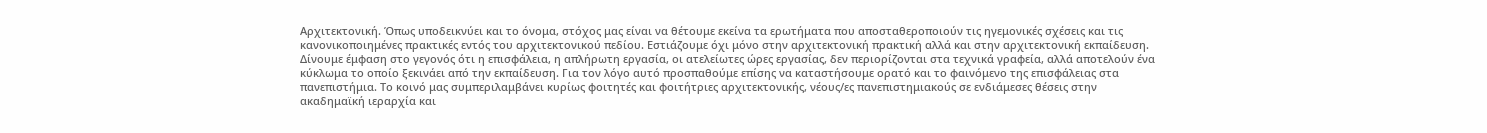Αρχιτεκτονική. Όπως υποδεικνύει και το όνομα, στόχος μας είναι να θέτουμε εκείνα τα ερωτήματα που αποσταθεροποιούν τις ηγεμονικές σχέσεις και τις κανονικοποιημένες πρακτικές εντός του αρχιτεκτονικού πεδίου. Εστιάζουμε όχι μόνο στην αρχιτεκτονική πρακτική αλλά και στην αρχιτεκτονική εκπαίδευση. Δίνουμε έμφαση στο γεγονός ότι η επισφάλεια, η απλήρωτη εργασία, οι ατελείωτες ώρες εργασίας, δεν περιορίζονται στα τεχνικά γραφεία, αλλά αποτελούν ένα κύκλωμα το οποίο ξεκινάει από την εκπαίδευση. Για τον λόγο αυτό προσπαθούμε επίσης να καταστήσουμε ορατό και το φαινόμενο της επισφάλειας στα πανεπιστήμια. Το κοινό μας συμπεριλαμβάνει κυρίως φοιτητές και φοιτήτριες αρχιτεκτονικής, νέους/ες πανεπιστημιακούς σε ενδιάμεσες θέσεις στην ακαδημαϊκή ιεραρχία και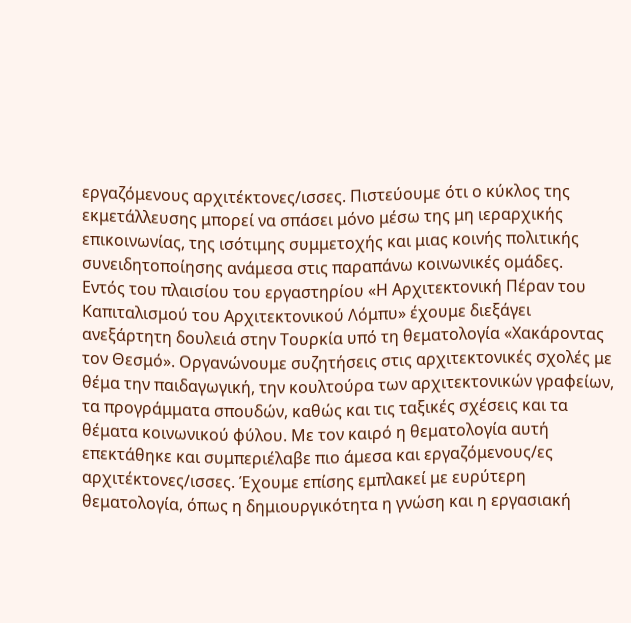εργαζόμενους αρχιτέκτονες/ισσες. Πιστεύουμε ότι ο κύκλος της εκμετάλλευσης μπορεί να σπάσει μόνο μέσω της μη ιεραρχικής επικοινωνίας, της ισότιμης συμμετοχής και μιας κοινής πολιτικής συνειδητοποίησης ανάμεσα στις παραπάνω κοινωνικές ομάδες.
Εντός του πλαισίου του εργαστηρίου «Η Αρχιτεκτονική Πέραν του Καπιταλισμού του Αρχιτεκτονικού Λόμπυ» έχουμε διεξάγει ανεξάρτητη δουλειά στην Τουρκία υπό τη θεματολογία «Χακάροντας τον Θεσμό». Οργανώνουμε συζητήσεις στις αρχιτεκτονικές σχολές με θέμα την παιδαγωγική, την κουλτούρα των αρχιτεκτονικών γραφείων, τα προγράμματα σπουδών, καθώς και τις ταξικές σχέσεις και τα θέματα κοινωνικού φύλου. Με τον καιρό η θεματολογία αυτή επεκτάθηκε και συμπεριέλαβε πιο άμεσα και εργαζόμενους/ες αρχιτέκτονες/ισσες. Έχουμε επίσης εμπλακεί με ευρύτερη θεματολογία, όπως η δημιουργικότητα η γνώση και η εργασιακή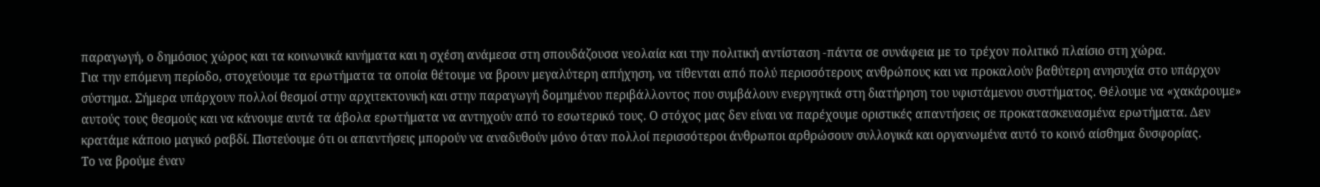παραγωγή, ο δημόσιος χώρος και τα κοινωνικά κινήματα και η σχέση ανάμεσα στη σπουδάζουσα νεολαία και την πολιτική αντίσταση -πάντα σε συνάφεια με το τρέχον πολιτικό πλαίσιο στη χώρα.
Για την επόμενη περίοδο, στοχεύουμε τα ερωτήματα τα οποία θέτουμε να βρουν μεγαλύτερη απήχηση, να τίθενται από πολύ περισσότερους ανθρώπους και να προκαλούν βαθύτερη ανησυχία στο υπάρχον σύστημα. Σήμερα υπάρχουν πολλοί θεσμοί στην αρχιτεκτονική και στην παραγωγή δομημένου περιβάλλοντος που συμβάλουν ενεργητικά στη διατήρηση του υφιστάμενου συστήματος. Θέλουμε να «χακάρουμε» αυτούς τους θεσμούς και να κάνουμε αυτά τα άβολα ερωτήματα να αντηχούν από το εσωτερικό τους. Ο στόχος μας δεν είναι να παρέχουμε οριστικές απαντήσεις σε προκατασκευασμένα ερωτήματα. Δεν κρατάμε κάποιο μαγικό ραβδί. Πιστεύουμε ότι οι απαντήσεις μπορούν να αναδυθούν μόνο όταν πολλοί περισσότεροι άνθρωποι αρθρώσουν συλλογικά και οργανωμένα αυτό το κοινό αίσθημα δυσφορίας.
Το να βρούμε έναν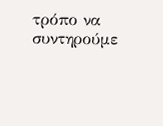τρόπο να συντηρούμε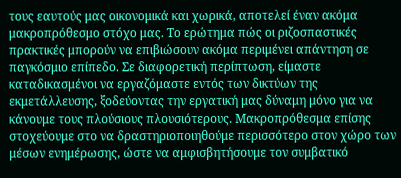τους εαυτούς μας οικονομικά και χωρικά, αποτελεί έναν ακόμα μακροπρόθεσμο στόχο μας. Το ερώτημα πώς οι ριζοσπαστικές πρακτικές μπορούν να επιβιώσουν ακόμα περιμένει απάντηση σε παγκόσμιο επίπεδο. Σε διαφορετική περίπτωση, είμαστε καταδικασμένοι να εργαζόμαστε εντός των δικτύων της εκμετάλλευσης, ξοδεύοντας την εργατική μας δύναμη μόνο για να κάνουμε τους πλούσιους πλουσιότερους. Μακροπρόθεσμα επίσης στοχεύουμε στο να δραστηριοποιηθούμε περισσότερο στον χώρο των μέσων ενημέρωσης, ώστε να αμφισβητήσουμε τον συμβατικό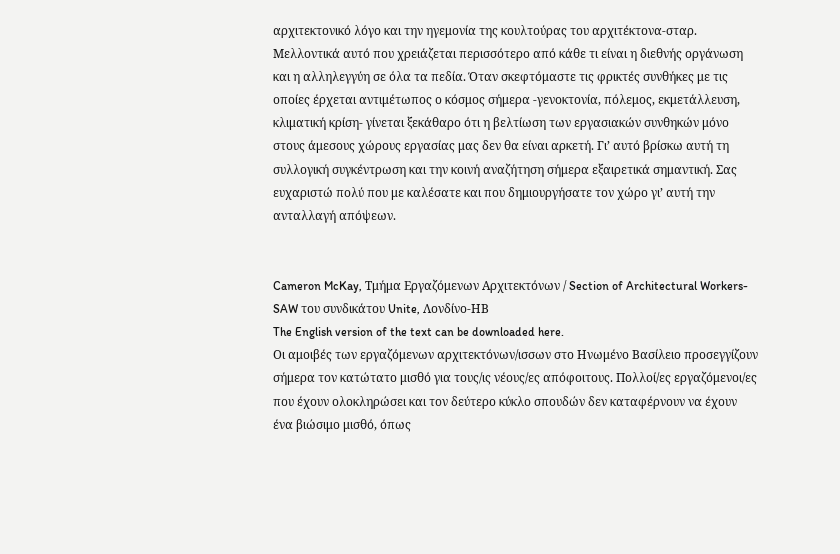αρχιτεκτονικό λόγο και την ηγεμονία της κουλτούρας του αρχιτέκτονα-σταρ. Μελλοντικά αυτό που χρειάζεται περισσότερο από κάθε τι είναι η διεθνής οργάνωση και η αλληλεγγύη σε όλα τα πεδία. Όταν σκεφτόμαστε τις φρικτές συνθήκες με τις οποίες έρχεται αντιμέτωπος ο κόσμος σήμερα -γενοκτονία, πόλεμος, εκμετάλλευση, κλιματική κρίση- γίνεται ξεκάθαρο ότι η βελτίωση των εργασιακών συνθηκών μόνο στους άμεσους χώρους εργασίας μας δεν θα είναι αρκετή. Γι’ αυτό βρίσκω αυτή τη συλλογική συγκέντρωση και την κοινή αναζήτηση σήμερα εξαιρετικά σημαντική. Σας ευχαριστώ πολύ που με καλέσατε και που δημιουργήσατε τον χώρο γι’ αυτή την ανταλλαγή απόψεων.


Cameron McKay, Τμήμα Εργαζόμενων Αρχιτεκτόνων / Section of Architectural Workers-SAW του συνδικάτου Unite, Λονδίνο-ΗΒ
The English version of the text can be downloaded here.
Οι αμοιβές των εργαζόμενων αρχιτεκτόνων/ισσων στο Ηνωμένο Βασίλειο προσεγγίζουν σήμερα τον κατώτατο μισθό για τους/ις νέους/ες απόφοιτους. Πολλοί/ες εργαζόμενοι/ες που έχουν ολοκληρώσει και τον δεύτερο κύκλο σπουδών δεν καταφέρνουν να έχουν ένα βιώσιμο μισθό, όπως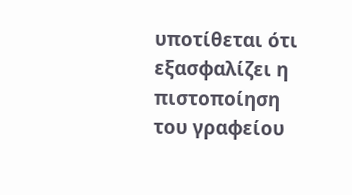υποτίθεται ότι εξασφαλίζει η πιστοποίηση του γραφείου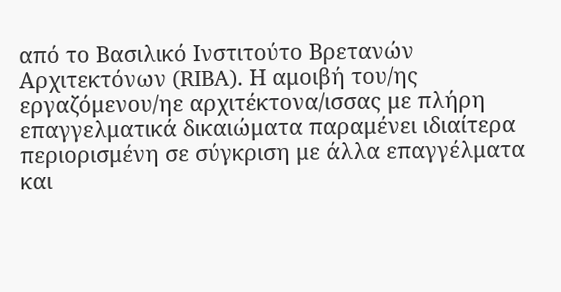από το Βασιλικό Ινστιτούτο Βρετανών Αρχιτεκτόνων (RIBA). Η αμοιβή του/ης εργαζόμενου/ηε αρχιτέκτονα/ισσας με πλήρη επαγγελματικά δικαιώματα παραμένει ιδιαίτερα περιορισμένη σε σύγκριση με άλλα επαγγέλματα και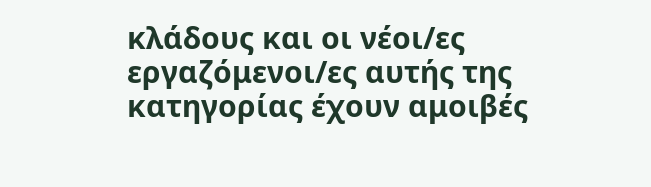κλάδους και οι νέοι/ες εργαζόμενοι/ες αυτής της κατηγορίας έχουν αμοιβές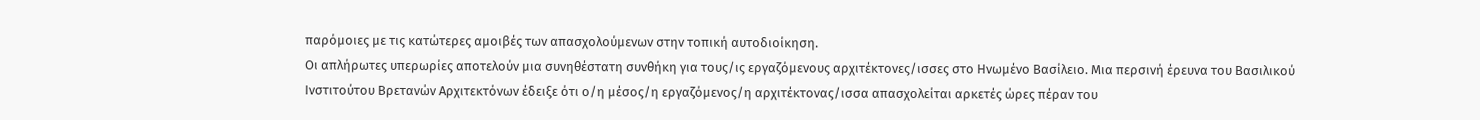παρόμοιες με τις κατώτερες αμοιβές των απασχολούμενων στην τοπική αυτοδιοίκηση.
Οι απλήρωτες υπερωρίες αποτελούν μια συνηθέστατη συνθήκη για τους/ις εργαζόμενους αρχιτέκτονες/ισσες στο Ηνωμένο Βασίλειο. Μια περσινή έρευνα του Βασιλικού Ινστιτούτου Βρετανών Αρχιτεκτόνων έδειξε ότι ο/η μέσος/η εργαζόμενος/η αρχιτέκτονας/ισσα απασχολείται αρκετές ώρες πέραν του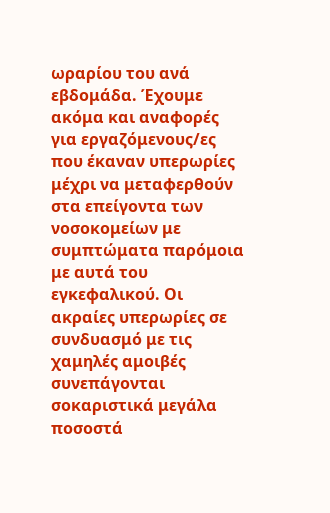ωραρίου του ανά εβδομάδα. Έχουμε ακόμα και αναφορές για εργαζόμενους/ες που έκαναν υπερωρίες μέχρι να μεταφερθούν στα επείγοντα των νοσοκομείων με συμπτώματα παρόμοια με αυτά του εγκεφαλικού. Οι ακραίες υπερωρίες σε συνδυασμό με τις χαμηλές αμοιβές συνεπάγονται σοκαριστικά μεγάλα ποσοστά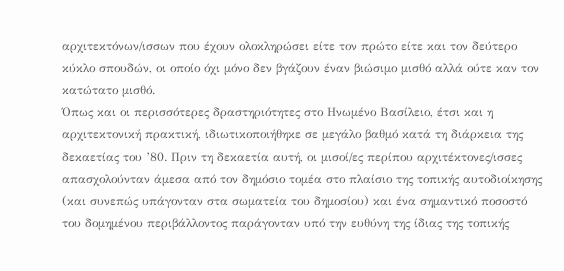αρχιτεκτόνων/ισσων που έχουν ολοκληρώσει είτε τον πρώτο είτε και τον δεύτερο κύκλο σπουδών, οι οποίο όχι μόνο δεν βγάζουν έναν βιώσιμο μισθό αλλά ούτε καν τον κατώτατο μισθό.
Όπως και οι περισσότερες δραστηριότητες στο Ηνωμένο Βασίλειο, έτσι και η αρχιτεκτονική πρακτική, ιδιωτικοποιήθηκε σε μεγάλο βαθμό κατά τη διάρκεια της δεκαετίας του ’80. Πριν τη δεκαετία αυτή, οι μισοί/ες περίπου αρχιτέκτονες/ισσες απασχολούνταν άμεσα από τον δημόσιο τομέα στο πλαίσιο της τοπικής αυτοδιοίκησης (και συνεπώς υπάγονταν στα σωματεία του δημοσίου) και ένα σημαντικό ποσοστό του δομημένου περιβάλλοντος παράγονταν υπό την ευθύνη της ίδιας της τοπικής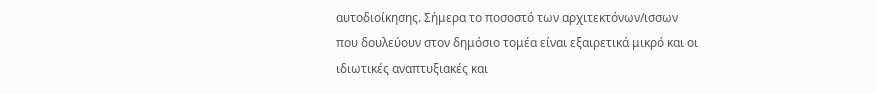αυτοδιοίκησης. Σήμερα το ποσοστό των αρχιτεκτόνων/ισσων που δουλεύουν στον δημόσιο τομέα είναι εξαιρετικά μικρό και οι ιδιωτικές αναπτυξιακές και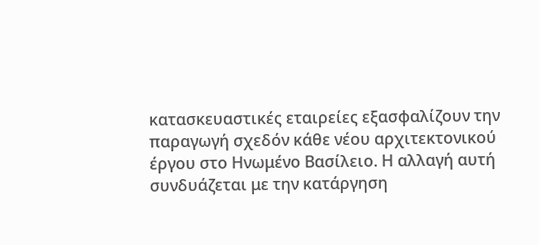κατασκευαστικές εταιρείες εξασφαλίζουν την παραγωγή σχεδόν κάθε νέου αρχιτεκτονικού έργου στο Ηνωμένο Βασίλειο. Η αλλαγή αυτή συνδυάζεται με την κατάργηση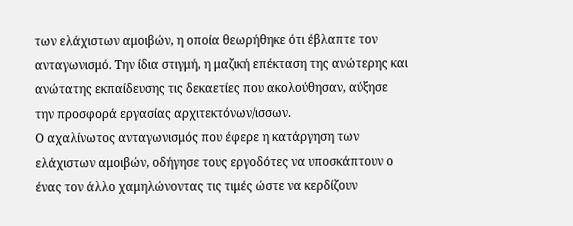των ελάχιστων αμοιβών, η οποία θεωρήθηκε ότι έβλαπτε τον ανταγωνισμό. Την ίδια στιγμή, η μαζική επέκταση της ανώτερης και ανώτατης εκπαίδευσης τις δεκαετίες που ακολούθησαν, αύξησε την προσφορά εργασίας αρχιτεκτόνων/ισσων.
Ο αχαλίνωτος ανταγωνισμός που έφερε η κατάργηση των ελάχιστων αμοιβών, οδήγησε τους εργοδότες να υποσκάπτουν ο ένας τον άλλο χαμηλώνοντας τις τιμές ώστε να κερδίζουν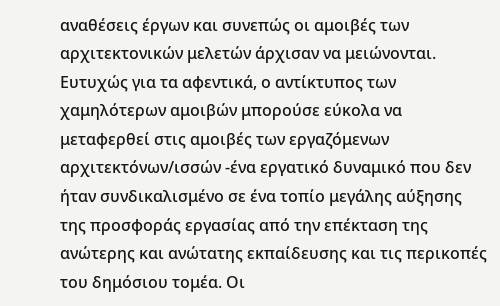αναθέσεις έργων και συνεπώς οι αμοιβές των αρχιτεκτονικών μελετών άρχισαν να μειώνονται. Ευτυχώς για τα αφεντικά, ο αντίκτυπος των χαμηλότερων αμοιβών μπορούσε εύκολα να μεταφερθεί στις αμοιβές των εργαζόμενων αρχιτεκτόνων/ισσών -ένα εργατικό δυναμικό που δεν ήταν συνδικαλισμένο σε ένα τοπίο μεγάλης αύξησης της προσφοράς εργασίας από την επέκταση της ανώτερης και ανώτατης εκπαίδευσης και τις περικοπές του δημόσιου τομέα. Οι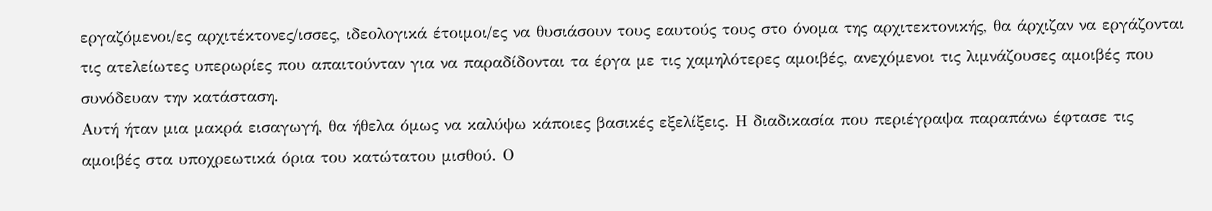εργαζόμενοι/ες αρχιτέκτονες/ισσες, ιδεολογικά έτοιμοι/ες να θυσιάσουν τους εαυτούς τους στο όνομα της αρχιτεκτονικής, θα άρχιζαν να εργάζονται τις ατελείωτες υπερωρίες που απαιτούνταν για να παραδίδονται τα έργα με τις χαμηλότερες αμοιβές, ανεχόμενοι τις λιμνάζουσες αμοιβές που συνόδευαν την κατάσταση.
Αυτή ήταν μια μακρά εισαγωγή, θα ήθελα όμως να καλύψω κάποιες βασικές εξελίξεις. Η διαδικασία που περιέγραψα παραπάνω έφτασε τις αμοιβές στα υποχρεωτικά όρια του κατώτατου μισθού. Ο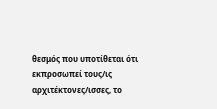θεσμός που υποτίθεται ότι εκπροσωπεί τους/ις αρχιτέκτονες/ισσες, το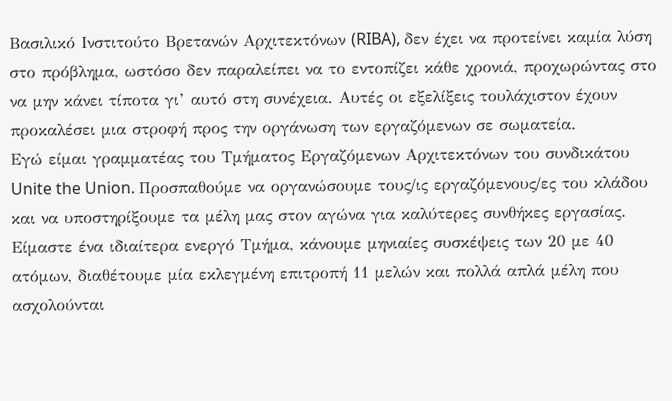Βασιλικό Ινστιτούτο Βρετανών Αρχιτεκτόνων (RIBA), δεν έχει να προτείνει καμία λύση στο πρόβλημα, ωστόσο δεν παραλείπει να το εντοπίζει κάθε χρονιά, προχωρώντας στο να μην κάνει τίποτα γι’ αυτό στη συνέχεια. Αυτές οι εξελίξεις τουλάχιστον έχουν προκαλέσει μια στροφή προς την οργάνωση των εργαζόμενων σε σωματεία.
Εγώ είμαι γραμματέας του Τμήματος Εργαζόμενων Αρχιτεκτόνων του συνδικάτου Unite the Union. Προσπαθούμε να οργανώσουμε τους/ις εργαζόμενους/ες του κλάδου και να υποστηρίξουμε τα μέλη μας στον αγώνα για καλύτερες συνθήκες εργασίας. Είμαστε ένα ιδιαίτερα ενεργό Τμήμα, κάνουμε μηνιαίες συσκέψεις των 20 με 40 ατόμων, διαθέτουμε μία εκλεγμένη επιτροπή 11 μελών και πολλά απλά μέλη που ασχολούνται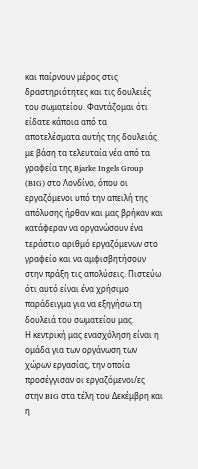και παίρνουν μέρος στις δραστηριότητες και τις δουλειές του σωματείου. Φαντάζομαι ότι είδατε κάποια από τα αποτελέσματα αυτής της δουλειάς με βάση τα τελευταία νέα από τα γραφεία της Bjarke Ingels Group (BIG) στο Λονδίνο, όπου οι εργαζόμενοι υπό την απειλή της απόλυσης ήρθαν και μας βρήκαν και κατάφεραν να οργανώσουν ένα τεράστιο αριθμό εργαζόμενων στο γραφείο και να αμφισβητήσουν στην πράξη τις απολύσεις. Πιστεύω ότι αυτό είναι ένα χρήσιμο παράδειγμα για να εξηγήσω τη δουλειά του σωματείου μας.
Η κεντρική μας ενασχόληση είναι η ομάδα για των οργάνωση των χώρων εργασίας, την οποία προσέγγισαν οι εργαζόμενοι/ες στην BIG στα τέλη του Δεκέμβρη και η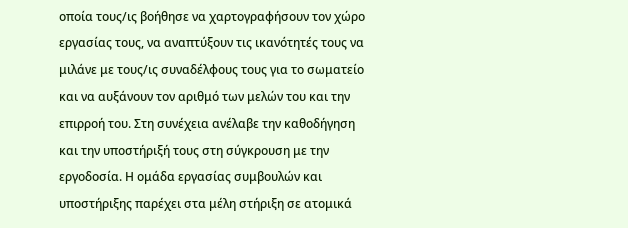οποία τους/ις βοήθησε να χαρτογραφήσουν τον χώρο εργασίας τους, να αναπτύξουν τις ικανότητές τους να μιλάνε με τους/ις συναδέλφους τους για το σωματείο και να αυξάνουν τον αριθμό των μελών του και την επιρροή του. Στη συνέχεια ανέλαβε την καθοδήγηση και την υποστήριξή τους στη σύγκρουση με την εργοδοσία. Η ομάδα εργασίας συμβουλών και υποστήριξης παρέχει στα μέλη στήριξη σε ατομικά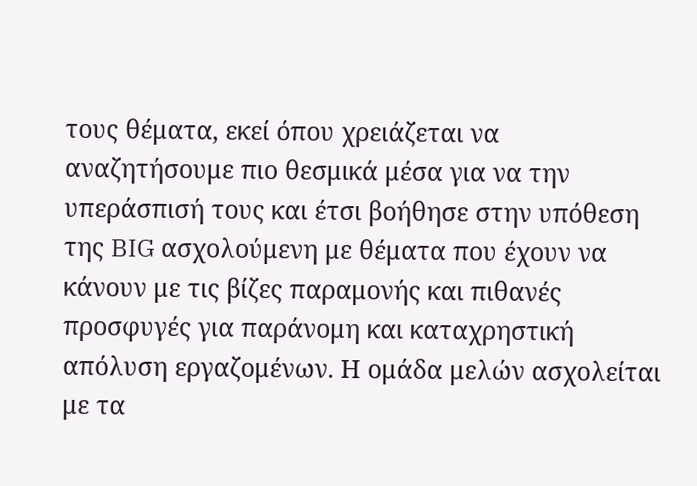τους θέματα, εκεί όπου χρειάζεται να αναζητήσουμε πιο θεσμικά μέσα για να την υπεράσπισή τους και έτσι βοήθησε στην υπόθεση της BIG ασχολούμενη με θέματα που έχουν να κάνουν με τις βίζες παραμονής και πιθανές προσφυγές για παράνομη και καταχρηστική απόλυση εργαζομένων. Η ομάδα μελών ασχολείται με τα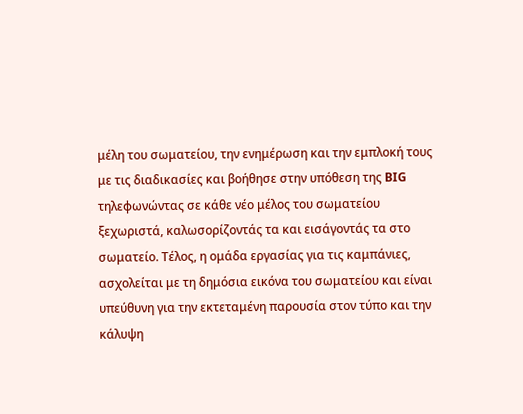μέλη του σωματείου, την ενημέρωση και την εμπλοκή τους με τις διαδικασίες και βοήθησε στην υπόθεση της BIG τηλεφωνώντας σε κάθε νέο μέλος του σωματείου ξεχωριστά, καλωσορίζοντάς τα και εισάγοντάς τα στο σωματείο. Τέλος, η ομάδα εργασίας για τις καμπάνιες, ασχολείται με τη δημόσια εικόνα του σωματείου και είναι υπεύθυνη για την εκτεταμένη παρουσία στον τύπο και την κάλυψη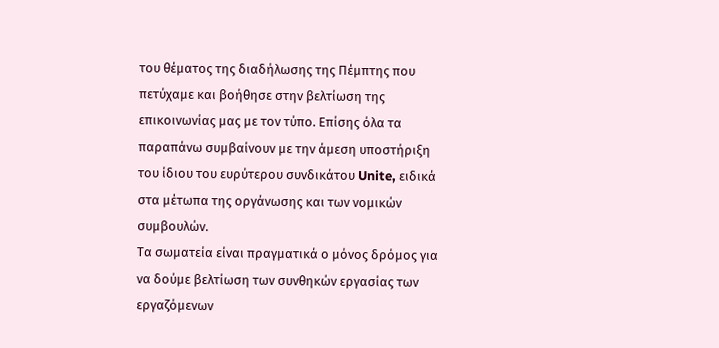του θέματος της διαδήλωσης της Πέμπτης που πετύχαμε και βοήθησε στην βελτίωση της επικοινωνίας μας με τον τύπο. Επίσης όλα τα παραπάνω συμβαίνουν με την άμεση υποστήριξη του ίδιου του ευρύτερου συνδικάτου Unite, ειδικά στα μέτωπα της οργάνωσης και των νομικών συμβουλών.
Τα σωματεία είναι πραγματικά ο μόνος δρόμος για να δούμε βελτίωση των συνθηκών εργασίας των εργαζόμενων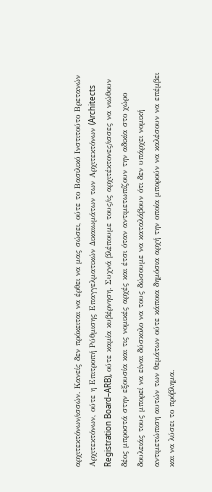αρχιτεκτόνων/ισσών. Κανείς δεν πρόκειται να έρθει να μας σώσει, ούτε το Βασιλικό Ινστιτούτο Βρετανών Αρχιτεκτόνων, ούτε η Επιτροπή Ρύθμισης Επαγγελματικών Δικαιωμάτων των Αρχιτεκτόνων (Architects Registration Board–ARB), ούτε καμία κυβέρνηση. Συχνά βλέπουμε τους/ις αρχιτέκτονες/ισσες να νιώθουν δέος μπροστά στην εξουσία και τις νομικές αρχές και έτσι όταν αντιμετωπίζουν την αδικία στο χώρο δουλειάς τους μπορεί να είναι δύσκολο να τους δώσουμε να καταλάβουν ότι δεν υπάρχει νομική αντιμετώπιση αυτών των θεμάτων ούτε κάποια δημόσια αρχή την οποία μπορούν να καλέσουν να επέμβει και να λύσει το πρόβλημα.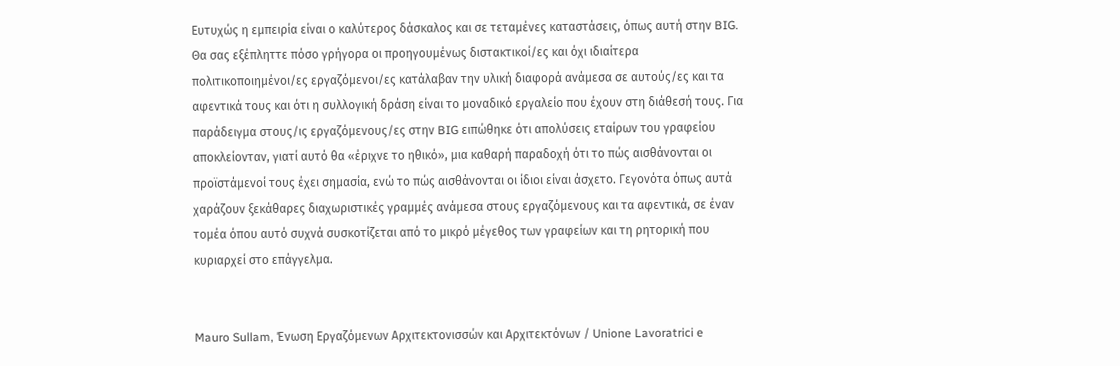Ευτυχώς η εμπειρία είναι ο καλύτερος δάσκαλος και σε τεταμένες καταστάσεις, όπως αυτή στην BIG. Θα σας εξέπληττε πόσο γρήγορα οι προηγουμένως διστακτικοί/ες και όχι ιδιαίτερα πολιτικοποιημένοι/ες εργαζόμενοι/ες κατάλαβαν την υλική διαφορά ανάμεσα σε αυτούς/ες και τα αφεντικά τους και ότι η συλλογική δράση είναι το μοναδικό εργαλείο που έχουν στη διάθεσή τους. Για παράδειγμα στους/ις εργαζόμενους/ες στην BIG ειπώθηκε ότι απολύσεις εταίρων του γραφείου αποκλείονταν, γιατί αυτό θα «έριχνε το ηθικό», μια καθαρή παραδοχή ότι το πώς αισθάνονται οι προϊστάμενοί τους έχει σημασία, ενώ το πώς αισθάνονται οι ίδιοι είναι άσχετο. Γεγονότα όπως αυτά χαράζουν ξεκάθαρες διαχωριστικές γραμμές ανάμεσα στους εργαζόμενους και τα αφεντικά, σε έναν τομέα όπου αυτό συχνά συσκοτίζεται από το μικρό μέγεθος των γραφείων και τη ρητορική που κυριαρχεί στο επάγγελμα.


Mauro Sullam, Ένωση Εργαζόμενων Αρχιτεκτονισσών και Αρχιτεκτόνων / Unione Lavoratrici e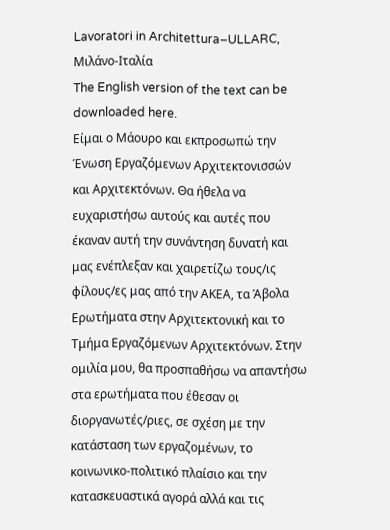Lavoratori in Architettura–ULLARC, Μιλάνο-Ιταλία
The English version of the text can be downloaded here.
Είμαι ο Μάουρο και εκπροσωπώ την Ένωση Εργαζόμενων Αρχιτεκτονισσών και Αρχιτεκτόνων. Θα ήθελα να ευχαριστήσω αυτούς και αυτές που έκαναν αυτή την συνάντηση δυνατή και μας ενέπλεξαν και χαιρετίζω τους/ις φίλους/ες μας από την ΑΚΕΑ, τα Άβολα Ερωτήματα στην Αρχιτεκτονική και το Τμήμα Εργαζόμενων Αρχιτεκτόνων. Στην ομιλία μου, θα προσπαθήσω να απαντήσω στα ερωτήματα που έθεσαν οι διοργανωτές/ριες, σε σχέση με την κατάσταση των εργαζομένων, το κοινωνικο-πολιτικό πλαίσιο και την κατασκευαστικά αγορά αλλά και τις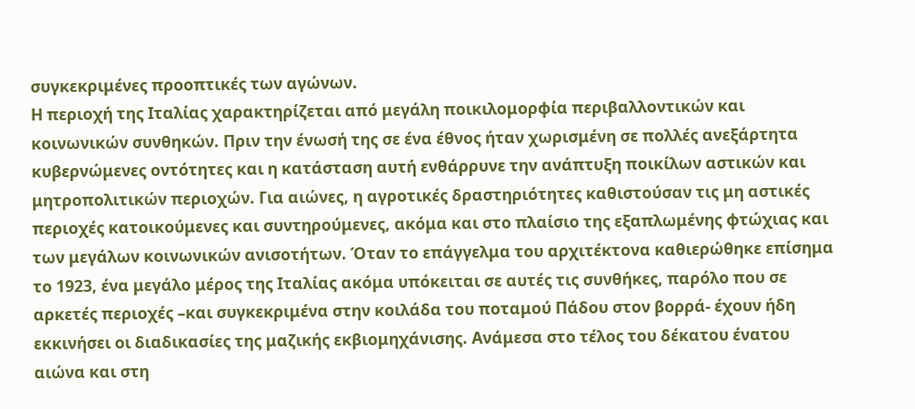συγκεκριμένες προοπτικές των αγώνων.
Η περιοχή της Ιταλίας χαρακτηρίζεται από μεγάλη ποικιλομορφία περιβαλλοντικών και κοινωνικών συνθηκών. Πριν την ένωσή της σε ένα έθνος ήταν χωρισμένη σε πολλές ανεξάρτητα κυβερνώμενες οντότητες και η κατάσταση αυτή ενθάρρυνε την ανάπτυξη ποικίλων αστικών και μητροπολιτικών περιοχών. Για αιώνες, η αγροτικές δραστηριότητες καθιστούσαν τις μη αστικές περιοχές κατοικούμενες και συντηρούμενες, ακόμα και στο πλαίσιο της εξαπλωμένης φτώχιας και των μεγάλων κοινωνικών ανισοτήτων. Όταν το επάγγελμα του αρχιτέκτονα καθιερώθηκε επίσημα το 1923, ένα μεγάλο μέρος της Ιταλίας ακόμα υπόκειται σε αυτές τις συνθήκες, παρόλο που σε αρκετές περιοχές –και συγκεκριμένα στην κοιλάδα του ποταμού Πάδου στον βορρά- έχουν ήδη εκκινήσει οι διαδικασίες της μαζικής εκβιομηχάνισης. Ανάμεσα στο τέλος του δέκατου ένατου αιώνα και στη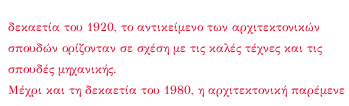δεκαετία του 1920, το αντικείμενο των αρχιτεκτονικών σπουδών ορίζονταν σε σχέση με τις καλές τέχνες και τις σπουδές μηχανικής.
Μέχρι και τη δεκαετία του 1980, η αρχιτεκτονική παρέμενε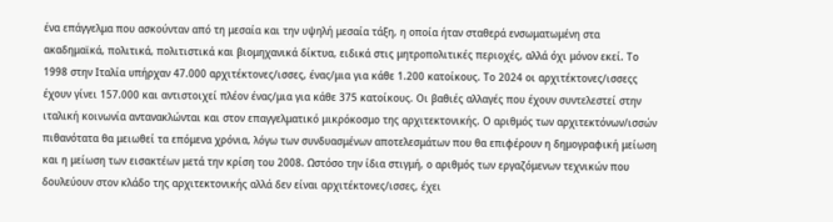ένα επάγγελμα που ασκούνταν από τη μεσαία και την υψηλή μεσαία τάξη, η οποία ήταν σταθερά ενσωματωμένη στα ακαδημαϊκά, πολιτικά, πολιτιστικά και βιομηχανικά δίκτυα, ειδικά στις μητροπολιτικές περιοχές, αλλά όχι μόνον εκεί. Το 1998 στην Ιταλία υπήρχαν 47.000 αρχιτέκτονες/ισσες, ένας/μια για κάθε 1.200 κατοίκους. Το 2024 οι αρχιτέκτονες/ισσεςς έχουν γίνει 157.000 και αντιστοιχεί πλέον ένας/μια για κάθε 375 κατοίκους. Οι βαθιές αλλαγές που έχουν συντελεστεί στην ιταλική κοινωνία αντανακλώνται και στον επαγγελματικό μικρόκοσμο της αρχιτεκτονικής. Ο αριθμός των αρχιτεκτόνων/ισσών πιθανότατα θα μειωθεί τα επόμενα χρόνια, λόγω των συνδυασμένων αποτελεσμάτων που θα επιφέρουν η δημογραφική μείωση και η μείωση των εισακτέων μετά την κρίση του 2008. Ωστόσο την ίδια στιγμή, ο αριθμός των εργαζόμενων τεχνικών που δουλεύουν στον κλάδο της αρχιτεκτονικής αλλά δεν είναι αρχιτέκτονες/ισσες, έχει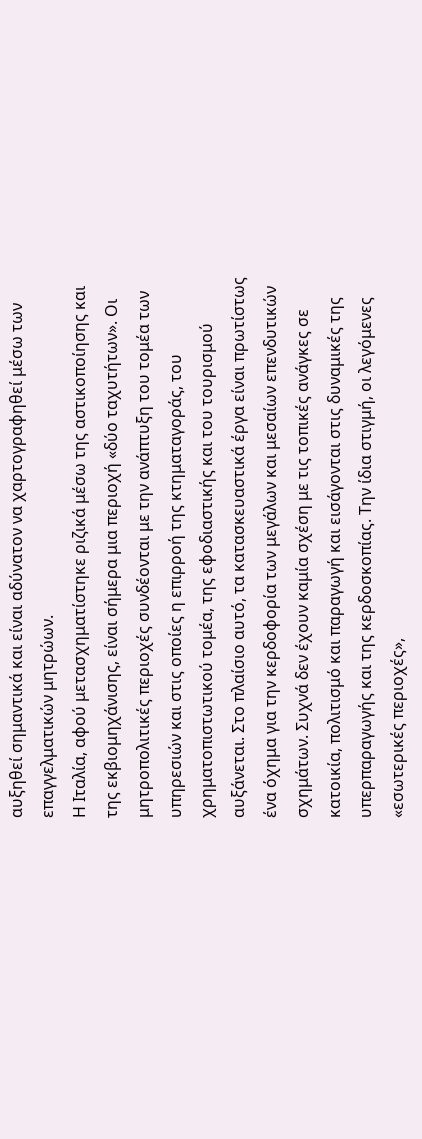αυξηθεί σημαντικά και είναι αδύνατον να χαρτογραφηθεί μέσω των επαγγελματικών μητρώων.
Η Ιταλία, αφού μετασχηματίστηκε ριζικά μέσω της αστικοποίησης και της εκβιομηχάνισης, είναι σήμερα μια περιοχή «δύο ταχυτήτων». Οι μητροπολιτικές περιοχές συνδέονται με την ανάπτυξη του τομέα των υπηρεσιών και στις οποίες η επιρροή της κτηματαγοράς, του χρηματοπιστωτικού τομέα, της εφοδιαστικής και του τουρισμού αυξάνεται. Στο πλαίσιο αυτό, τα κατασκευαστικά έργα είναι πρωτίστως ένα όχημα για την κερδοφορία των μεγάλων και μεσαίων επενδυτικών σχημάτων. Συχνά δεν έχουν καμία σχέση με τις τοπικές ανάγκες σε κατοικία, πολιτισμό και παραγωγή και εισάγονται στις δυναμικές της υπερπαραγωγής και της κερδοσκοπίας. Την ίδια στιγμή, οι λεγόμενες «εσωτερικές περιοχές»,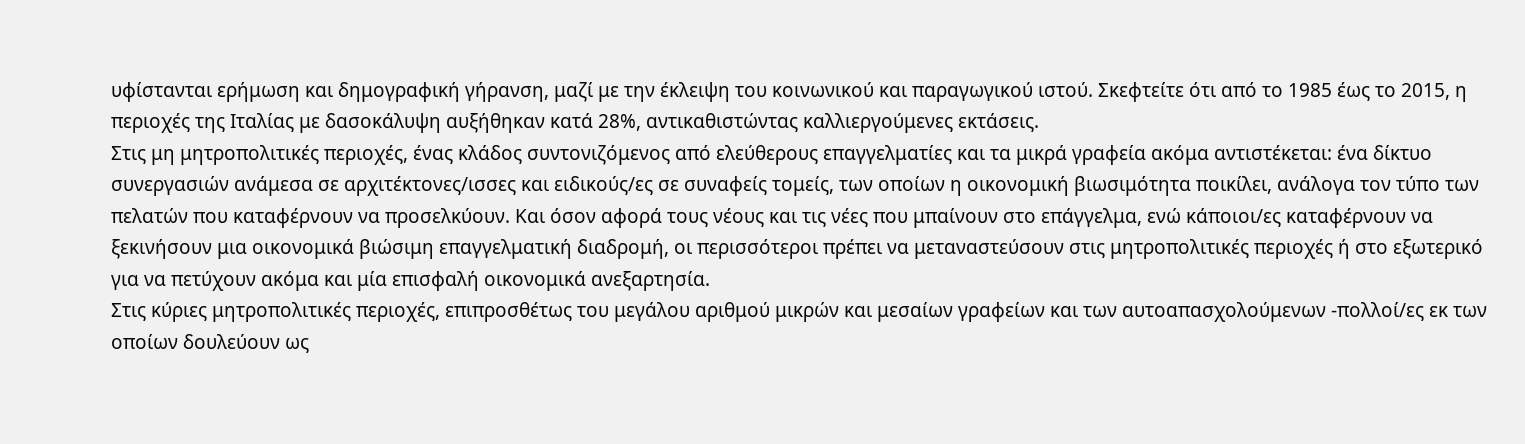υφίστανται ερήμωση και δημογραφική γήρανση, μαζί με την έκλειψη του κοινωνικού και παραγωγικού ιστού. Σκεφτείτε ότι από το 1985 έως το 2015, η περιοχές της Ιταλίας με δασοκάλυψη αυξήθηκαν κατά 28%, αντικαθιστώντας καλλιεργούμενες εκτάσεις.
Στις μη μητροπολιτικές περιοχές, ένας κλάδος συντονιζόμενος από ελεύθερους επαγγελματίες και τα μικρά γραφεία ακόμα αντιστέκεται: ένα δίκτυο συνεργασιών ανάμεσα σε αρχιτέκτονες/ισσες και ειδικούς/ες σε συναφείς τομείς, των οποίων η οικονομική βιωσιμότητα ποικίλει, ανάλογα τον τύπο των πελατών που καταφέρνουν να προσελκύουν. Και όσον αφορά τους νέους και τις νέες που μπαίνουν στο επάγγελμα, ενώ κάποιοι/ες καταφέρνουν να ξεκινήσουν μια οικονομικά βιώσιμη επαγγελματική διαδρομή, οι περισσότεροι πρέπει να μεταναστεύσουν στις μητροπολιτικές περιοχές ή στο εξωτερικό για να πετύχουν ακόμα και μία επισφαλή οικονομικά ανεξαρτησία.
Στις κύριες μητροπολιτικές περιοχές, επιπροσθέτως του μεγάλου αριθμού μικρών και μεσαίων γραφείων και των αυτοαπασχολούμενων -πολλοί/ες εκ των οποίων δουλεύουν ως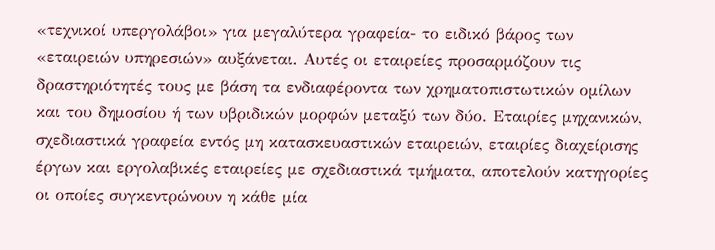«τεχνικοί υπεργολάβοι» για μεγαλύτερα γραφεία- το ειδικό βάρος των «εταιρειών υπηρεσιών» αυξάνεται. Αυτές οι εταιρείες προσαρμόζουν τις δραστηριότητές τους με βάση τα ενδιαφέροντα των χρηματοπιστωτικών ομίλων και του δημοσίου ή των υβριδικών μορφών μεταξύ των δύο. Εταιρίες μηχανικών, σχεδιαστικά γραφεία εντός μη κατασκευαστικών εταιρειών, εταιρίες διαχείρισης έργων και εργολαβικές εταιρείες με σχεδιαστικά τμήματα, αποτελούν κατηγορίες οι οποίες συγκεντρώνουν η κάθε μία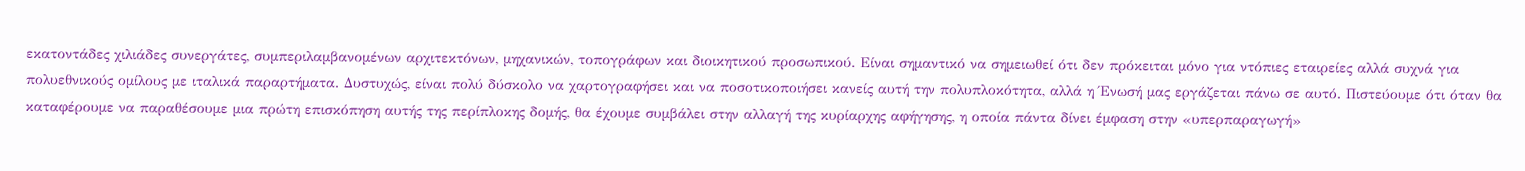εκατοντάδες χιλιάδες συνεργάτες, συμπεριλαμβανομένων αρχιτεκτόνων, μηχανικών, τοπογράφων και διοικητικού προσωπικού. Είναι σημαντικό να σημειωθεί ότι δεν πρόκειται μόνο για ντόπιες εταιρείες αλλά συχνά για πολυεθνικούς ομίλους με ιταλικά παραρτήματα. Δυστυχώς, είναι πολύ δύσκολο να χαρτογραφήσει και να ποσοτικοποιήσει κανείς αυτή την πολυπλοκότητα, αλλά η Ένωσή μας εργάζεται πάνω σε αυτό. Πιστεύουμε ότι όταν θα καταφέρουμε να παραθέσουμε μια πρώτη επισκόπηση αυτής της περίπλοκης δομής, θα έχουμε συμβάλει στην αλλαγή της κυρίαρχης αφήγησης, η οποία πάντα δίνει έμφαση στην «υπερπαραγωγή»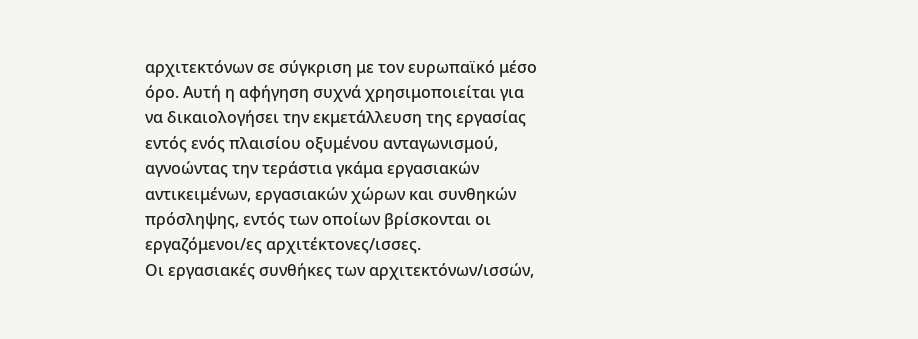αρχιτεκτόνων σε σύγκριση με τον ευρωπαϊκό μέσο όρο. Αυτή η αφήγηση συχνά χρησιμοποιείται για να δικαιολογήσει την εκμετάλλευση της εργασίας εντός ενός πλαισίου οξυμένου ανταγωνισμού, αγνοώντας την τεράστια γκάμα εργασιακών αντικειμένων, εργασιακών χώρων και συνθηκών πρόσληψης, εντός των οποίων βρίσκονται οι εργαζόμενοι/ες αρχιτέκτονες/ισσες.
Οι εργασιακές συνθήκες των αρχιτεκτόνων/ισσών,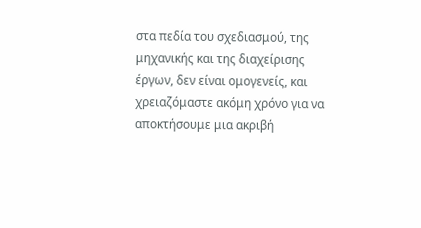στα πεδία του σχεδιασμού, της μηχανικής και της διαχείρισης έργων, δεν είναι ομογενείς, και χρειαζόμαστε ακόμη χρόνο για να αποκτήσουμε μια ακριβή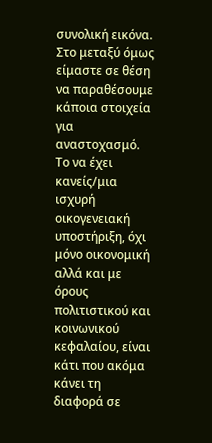συνολική εικόνα. Στο μεταξύ όμως είμαστε σε θέση να παραθέσουμε κάποια στοιχεία για αναστοχασμό. Το να έχει κανείς/μια ισχυρή οικογενειακή υποστήριξη, όχι μόνο οικονομική αλλά και με όρους πολιτιστικού και κοινωνικού κεφαλαίου, είναι κάτι που ακόμα κάνει τη διαφορά σε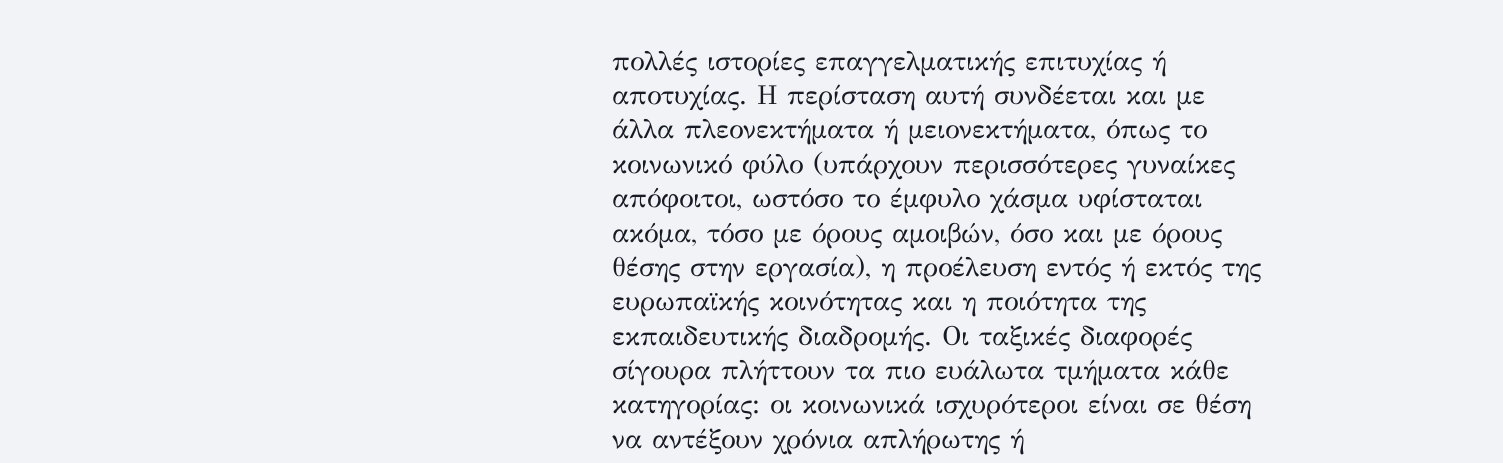πολλές ιστορίες επαγγελματικής επιτυχίας ή αποτυχίας. Η περίσταση αυτή συνδέεται και με άλλα πλεονεκτήματα ή μειονεκτήματα, όπως το κοινωνικό φύλο (υπάρχουν περισσότερες γυναίκες απόφοιτοι, ωστόσο το έμφυλο χάσμα υφίσταται ακόμα, τόσο με όρους αμοιβών, όσο και με όρους θέσης στην εργασία), η προέλευση εντός ή εκτός της ευρωπαϊκής κοινότητας και η ποιότητα της εκπαιδευτικής διαδρομής. Οι ταξικές διαφορές σίγουρα πλήττουν τα πιο ευάλωτα τμήματα κάθε κατηγορίας: οι κοινωνικά ισχυρότεροι είναι σε θέση να αντέξουν χρόνια απλήρωτης ή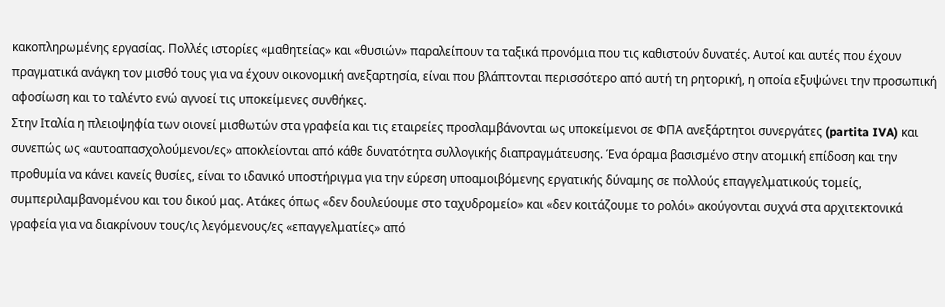κακοπληρωμένης εργασίας. Πολλές ιστορίες «μαθητείας» και «θυσιών» παραλείπουν τα ταξικά προνόμια που τις καθιστούν δυνατές. Αυτοί και αυτές που έχουν πραγματικά ανάγκη τον μισθό τους για να έχουν οικονομική ανεξαρτησία, είναι που βλάπτονται περισσότερο από αυτή τη ρητορική, η οποία εξυψώνει την προσωπική αφοσίωση και το ταλέντο ενώ αγνοεί τις υποκείμενες συνθήκες.
Στην Ιταλία η πλειοψηφία των οιονεί μισθωτών στα γραφεία και τις εταιρείες προσλαμβάνονται ως υποκείμενοι σε ΦΠΑ ανεξάρτητοι συνεργάτες (partita IVA) και συνεπώς ως «αυτοαπασχολούμενοι/ες» αποκλείονται από κάθε δυνατότητα συλλογικής διαπραγμάτευσης. Ένα όραμα βασισμένο στην ατομική επίδοση και την προθυμία να κάνει κανείς θυσίες, είναι το ιδανικό υποστήριγμα για την εύρεση υποαμοιβόμενης εργατικής δύναμης σε πολλούς επαγγελματικούς τομείς, συμπεριλαμβανομένου και του δικού μας. Ατάκες όπως «δεν δουλεύουμε στο ταχυδρομείο» και «δεν κοιτάζουμε το ρολόι» ακούγονται συχνά στα αρχιτεκτονικά γραφεία για να διακρίνουν τους/ις λεγόμενους/ες «επαγγελματίες» από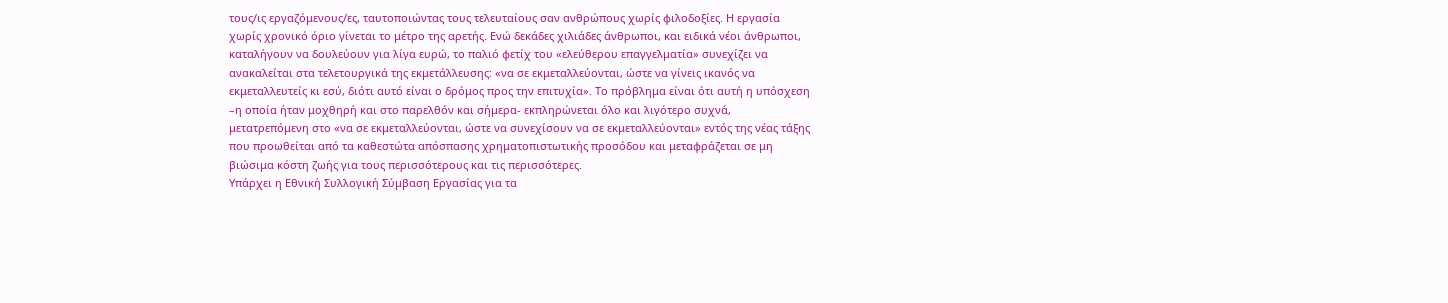τους/ις εργαζόμενους/ες, ταυτοποιώντας τους τελευταίους σαν ανθρώπους χωρίς φιλοδοξίες. Η εργασία χωρίς χρονικό όριο γίνεται το μέτρο της αρετής. Ενώ δεκάδες χιλιάδες άνθρωποι, και ειδικά νέοι άνθρωποι, καταλήγουν να δουλεύουν για λίγα ευρώ, το παλιό φετίχ του «ελεύθερου επαγγελματία» συνεχίζει να ανακαλείται στα τελετουργικά της εκμετάλλευσης: «να σε εκμεταλλεύονται, ώστε να γίνεις ικανός να εκμεταλλευτείς κι εσύ, διότι αυτό είναι ο δρόμος προς την επιτυχία». Το πρόβλημα είναι ότι αυτή η υπόσχεση –η οποία ήταν μοχθηρή και στο παρελθόν και σήμερα- εκπληρώνεται όλο και λιγότερο συχνά, μετατρεπόμενη στο «να σε εκμεταλλεύονται, ώστε να συνεχίσουν να σε εκμεταλλεύονται» εντός της νέας τάξης που προωθείται από τα καθεστώτα απόσπασης χρηματοπιστωτικής προσόδου και μεταφράζεται σε μη βιώσιμα κόστη ζωής για τους περισσότερους και τις περισσότερες.
Υπάρχει η Εθνική Συλλογική Σύμβαση Εργασίας για τα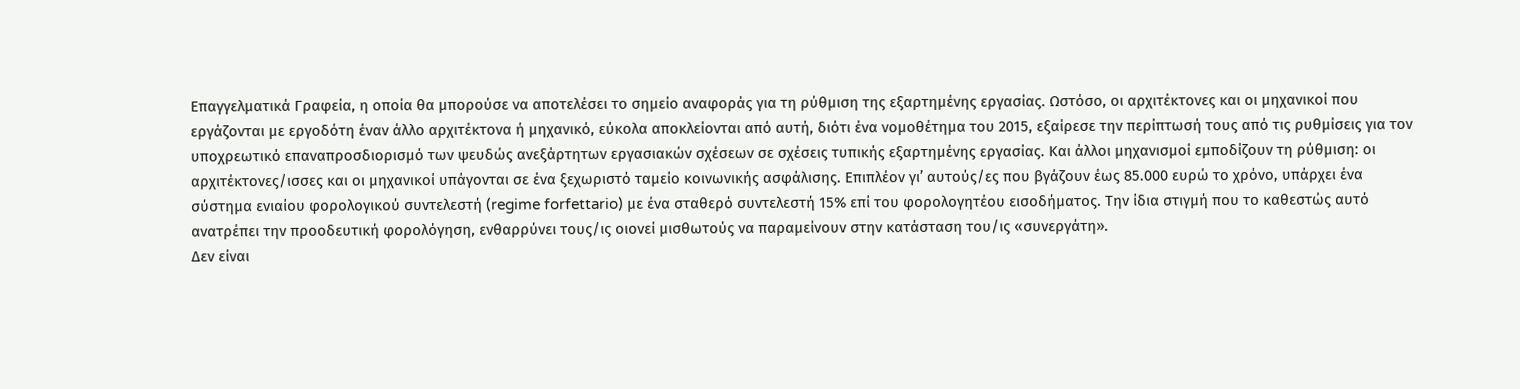Επαγγελματικά Γραφεία, η οποία θα μπορούσε να αποτελέσει το σημείο αναφοράς για τη ρύθμιση της εξαρτημένης εργασίας. Ωστόσο, οι αρχιτέκτονες και οι μηχανικοί που εργάζονται με εργοδότη έναν άλλο αρχιτέκτονα ή μηχανικό, εύκολα αποκλείονται από αυτή, διότι ένα νομοθέτημα του 2015, εξαίρεσε την περίπτωσή τους από τις ρυθμίσεις για τον υποχρεωτικό επαναπροσδιορισμό των ψευδώς ανεξάρτητων εργασιακών σχέσεων σε σχέσεις τυπικής εξαρτημένης εργασίας. Και άλλοι μηχανισμοί εμποδίζουν τη ρύθμιση: οι αρχιτέκτονες/ισσες και οι μηχανικοί υπάγονται σε ένα ξεχωριστό ταμείο κοινωνικής ασφάλισης. Επιπλέον γι’ αυτούς/ες που βγάζουν έως 85.000 ευρώ το χρόνο, υπάρχει ένα σύστημα ενιαίου φορολογικού συντελεστή (regime forfettario) με ένα σταθερό συντελεστή 15% επί του φορολογητέου εισοδήματος. Την ίδια στιγμή που το καθεστώς αυτό ανατρέπει την προοδευτική φορολόγηση, ενθαρρύνει τους/ις οιονεί μισθωτούς να παραμείνουν στην κατάσταση του/ις «συνεργάτη».
Δεν είναι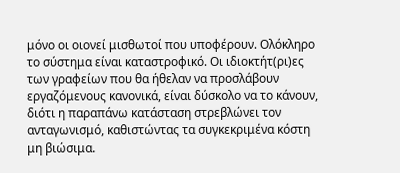μόνο οι οιονεί μισθωτοί που υποφέρουν. Ολόκληρο το σύστημα είναι καταστροφικό. Οι ιδιοκτήτ(ρι)ες των γραφείων που θα ήθελαν να προσλάβουν εργαζόμενους κανονικά, είναι δύσκολο να το κάνουν, διότι η παραπάνω κατάσταση στρεβλώνει τον ανταγωνισμό, καθιστώντας τα συγκεκριμένα κόστη μη βιώσιμα.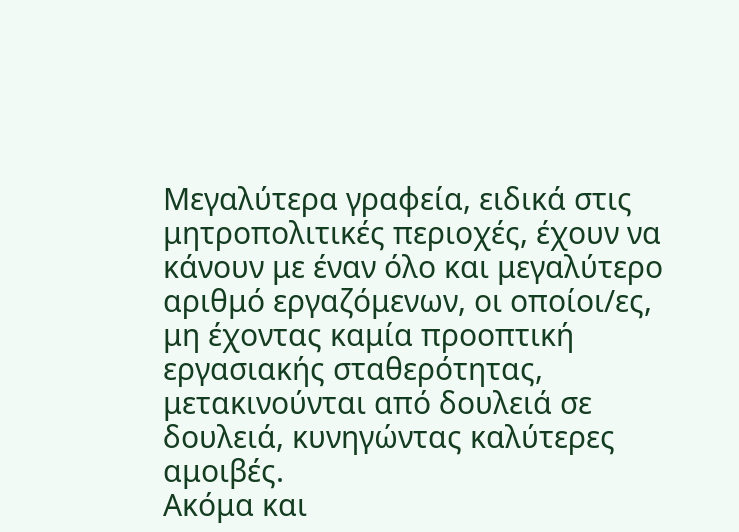Μεγαλύτερα γραφεία, ειδικά στις μητροπολιτικές περιοχές, έχουν να κάνουν με έναν όλο και μεγαλύτερο αριθμό εργαζόμενων, οι οποίοι/ες, μη έχοντας καμία προοπτική εργασιακής σταθερότητας, μετακινούνται από δουλειά σε δουλειά, κυνηγώντας καλύτερες αμοιβές.
Ακόμα και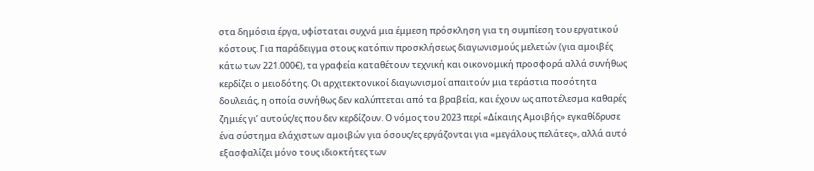στα δημόσια έργα, υφίσταται συχνά μια έμμεση πρόσκληση για τη συμπίεση του εργατικού κόστους. Για παράδειγμα στους κατόπιν προσκλήσεως διαγωνισμούς μελετών (για αμοιβές κάτω των 221.000€), τα γραφεία καταθέτουν τεχνική και οικονομική προσφορά αλλά συνήθως κερδίζει ο μειοδότης. Οι αρχιτεκτονικοί διαγωνισμοί απαιτούν μια τεράστια ποσότητα δουλειάς, η οποία συνήθως δεν καλύπτεται από τα βραβεία, και έχουν ως αποτέλεσμα καθαρές ζημιές γι’ αυτούς/ες που δεν κερδίζουν. Ο νόμος του 2023 περί «Δίκαιης Αμοιβής» εγκαθίδρυσε ένα σύστημα ελάχιστων αμοιβών για όσους/ες εργάζονται για «μεγάλους πελάτες», αλλά αυτό εξασφαλίζει μόνο τους ιδιοκτήτες των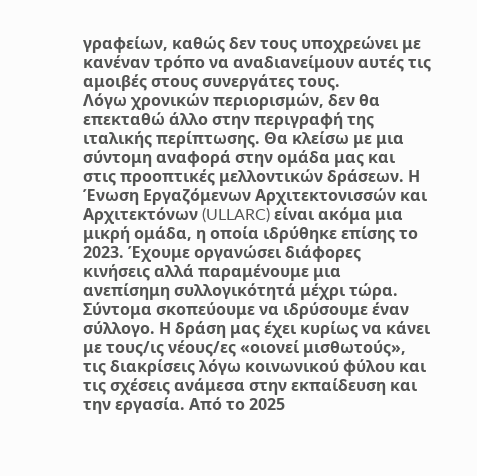γραφείων, καθώς δεν τους υποχρεώνει με κανέναν τρόπο να αναδιανείμουν αυτές τις αμοιβές στους συνεργάτες τους.
Λόγω χρονικών περιορισμών, δεν θα επεκταθώ άλλο στην περιγραφή της ιταλικής περίπτωσης. Θα κλείσω με μια σύντομη αναφορά στην ομάδα μας και στις προοπτικές μελλοντικών δράσεων. Η Ένωση Εργαζόμενων Αρχιτεκτονισσών και Αρχιτεκτόνων (ULLARC) είναι ακόμα μια μικρή ομάδα, η οποία ιδρύθηκε επίσης το 2023. Έχουμε οργανώσει διάφορες κινήσεις αλλά παραμένουμε μια ανεπίσημη συλλογικότητά μέχρι τώρα. Σύντομα σκοπεύουμε να ιδρύσουμε έναν σύλλογο. Η δράση μας έχει κυρίως να κάνει με τους/ις νέους/ες «οιονεί μισθωτούς», τις διακρίσεις λόγω κοινωνικού φύλου και τις σχέσεις ανάμεσα στην εκπαίδευση και την εργασία. Από το 2025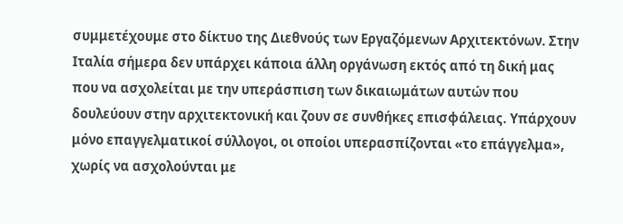συμμετέχουμε στο δίκτυο της Διεθνούς των Εργαζόμενων Αρχιτεκτόνων. Στην Ιταλία σήμερα δεν υπάρχει κάποια άλλη οργάνωση εκτός από τη δική μας που να ασχολείται με την υπεράσπιση των δικαιωμάτων αυτών που δουλεύουν στην αρχιτεκτονική και ζουν σε συνθήκες επισφάλειας. Υπάρχουν μόνο επαγγελματικοί σύλλογοι, οι οποίοι υπερασπίζονται «το επάγγελμα», χωρίς να ασχολούνται με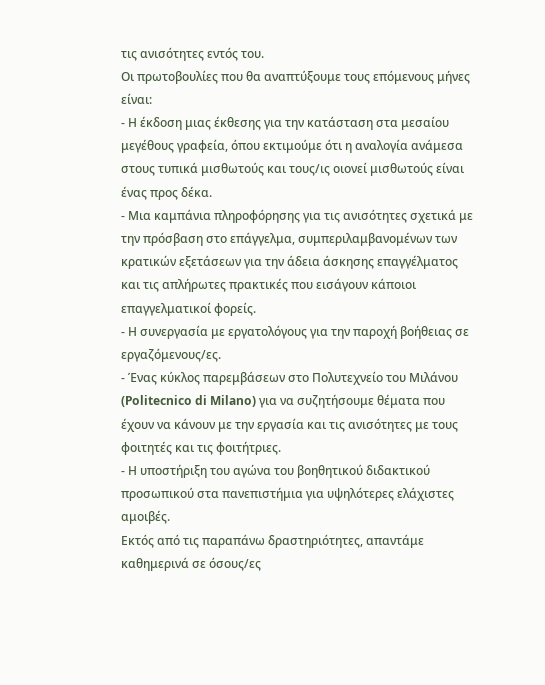τις ανισότητες εντός του.
Οι πρωτοβουλίες που θα αναπτύξουμε τους επόμενους μήνες είναι:
- Η έκδοση μιας έκθεσης για την κατάσταση στα μεσαίου μεγέθους γραφεία, όπου εκτιμούμε ότι η αναλογία ανάμεσα στους τυπικά μισθωτούς και τους/ις οιονεί μισθωτούς είναι ένας προς δέκα.
- Μια καμπάνια πληροφόρησης για τις ανισότητες σχετικά με την πρόσβαση στο επάγγελμα, συμπεριλαμβανομένων των κρατικών εξετάσεων για την άδεια άσκησης επαγγέλματος και τις απλήρωτες πρακτικές που εισάγουν κάποιοι επαγγελματικοί φορείς.
- Η συνεργασία με εργατολόγους για την παροχή βοήθειας σε εργαζόμενους/ες.
- Ένας κύκλος παρεμβάσεων στο Πολυτεχνείο του Μιλάνου (Politecnico di Milano) για να συζητήσουμε θέματα που έχουν να κάνουν με την εργασία και τις ανισότητες με τους φοιτητές και τις φοιτήτριες.
- Η υποστήριξη του αγώνα του βοηθητικού διδακτικού προσωπικού στα πανεπιστήμια για υψηλότερες ελάχιστες αμοιβές.
Εκτός από τις παραπάνω δραστηριότητες, απαντάμε καθημερινά σε όσους/ες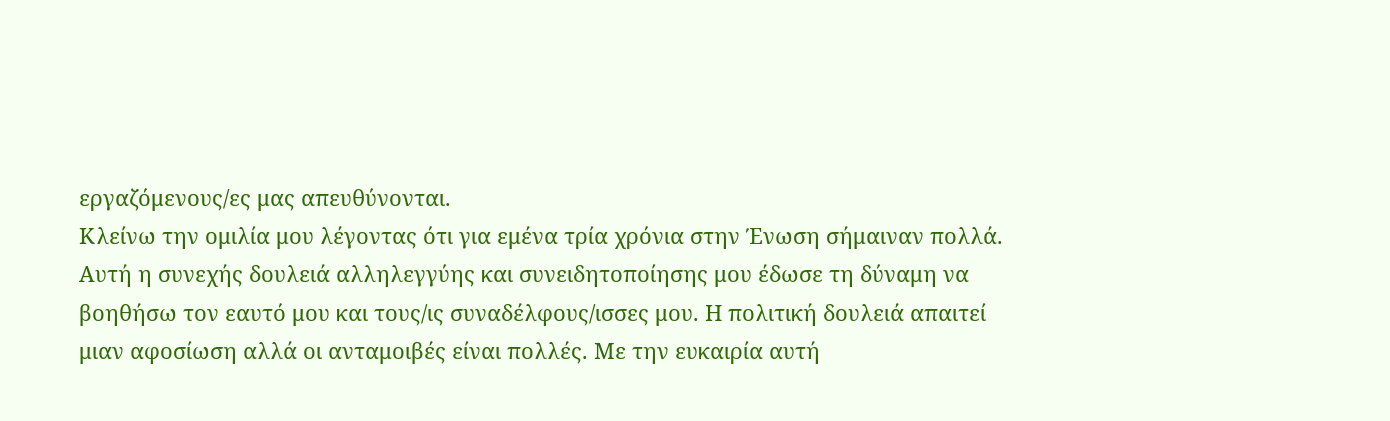εργαζόμενους/ες μας απευθύνονται.
Κλείνω την ομιλία μου λέγοντας ότι για εμένα τρία χρόνια στην Ένωση σήμαιναν πολλά. Αυτή η συνεχής δουλειά αλληλεγγύης και συνειδητοποίησης μου έδωσε τη δύναμη να βοηθήσω τον εαυτό μου και τους/ις συναδέλφους/ισσες μου. Η πολιτική δουλειά απαιτεί μιαν αφοσίωση αλλά οι ανταμοιβές είναι πολλές. Με την ευκαιρία αυτή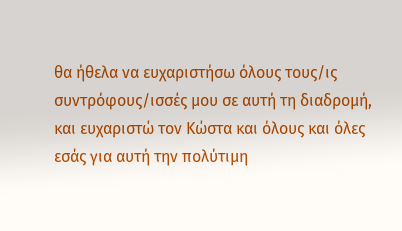θα ήθελα να ευχαριστήσω όλους τους/ις συντρόφους/ισσές μου σε αυτή τη διαδρομή, και ευχαριστώ τον Κώστα και όλους και όλες εσάς για αυτή την πολύτιμη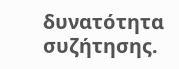δυνατότητα συζήτησης.